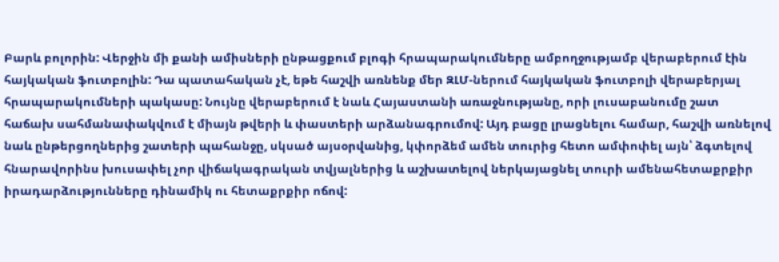Բարև բոլորին: Վերջին մի քանի ամիսների ընթացքում բլոգի հրապարակումները ամբողջությամբ վերաբերում էին հայկական ֆուտբոլին: Դա պատահական չէ, եթե հաշվի առնենք մեր ԶԼՄ-ներում հայկական ֆուտբոլի վերաբերյալ հրապարակումների պակասը: Նույնը վերաբերում է նաև Հայաստանի առաջնությանը, որի լուսաբանումը շատ հաճախ սահմանափակվում է միայն թվերի և փաստերի արձանագրումով: Այդ բացը լրացնելու համար, հաշվի առնելով նաև ընթերցողներից շատերի պահանջը, սկսած այսօրվանից, կփորձեմ ամեն տուրից հետո ամփոփել այն՝ ձգտելով հնարավորինս խուսափել չոր վիճակագրական տվյալներից և աշխատելով ներկայացնել տուրի ամենահետաքրքիր իրադարձությունները դինամիկ ու հետաքրքիր ոճով: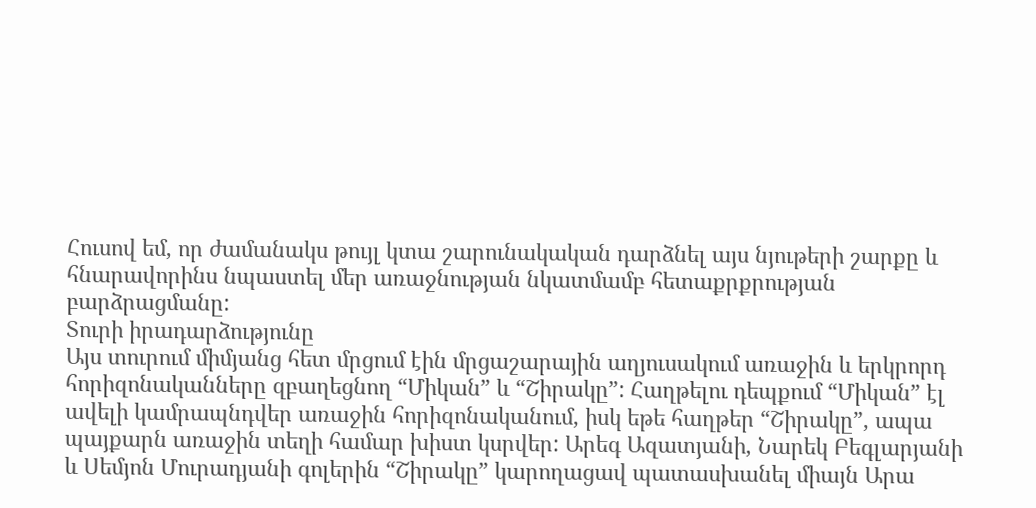Հուսով եմ, որ ժամանակս թույլ կտա շարունակական դարձնել այս նյութերի շարքը և հնարավորինս նպաստել մեր առաջնության նկատմամբ հետաքրքրության բարձրացմանը:
Տուրի իրադարձությունը
Այս տուրում միմյանց հետ մրցում էին մրցաշարային աղյուսակում առաջին և երկրորդ հորիզոնականները զբաղեցնող “Միկան” և “Շիրակը”: Հաղթելու դեպքում “Միկան” էլ ավելի կամրապնդվեր առաջին հորիզոնականում, իսկ եթե հաղթեր “Շիրակը”, ապա պայքարն առաջին տեղի համար խիստ կսրվեր: Արեգ Ազատյանի, Նարեկ Բեգլարյանի և Սեմյոն Մուրադյանի գոլերին “Շիրակը” կարողացավ պատասխանել միայն Արա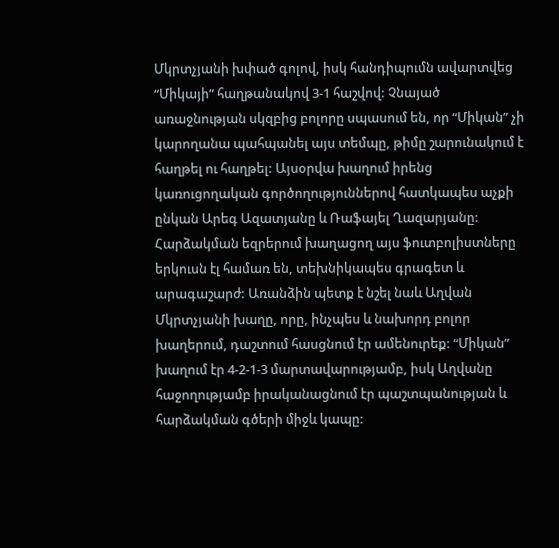Մկրտչյանի խփած գոլով, իսկ հանդիպումն ավարտվեց “Միկայի” հաղթանակով 3-1 հաշվով: Չնայած առաջնության սկզբից բոլորը սպասում են, որ “Միկան” չի կարողանա պահպանել այս տեմպը, թիմը շարունակում է հաղթել ու հաղթել: Այսօրվա խաղում իրենց կառուցողական գործողություններով հատկապես աչքի ընկան Արեգ Ազատյանը և Ռաֆայել Ղազարյանը: Հարձակման եզրերում խաղացող այս ֆուտբոլիստները երկուսն էլ համառ են, տեխնիկապես գրագետ և արագաշարժ: Առանձին պետք է նշել նաև Աղվան Մկրտչյանի խաղը, որը, ինչպես և նախորդ բոլոր խաղերում, դաշտում հասցնում էր ամենուրեք: “Միկան” խաղում էր 4-2-1-3 մարտավարությամբ, իսկ Աղվանը հաջողությամբ իրականացնում էր պաշտպանության և հարձակման գծերի միջև կապը: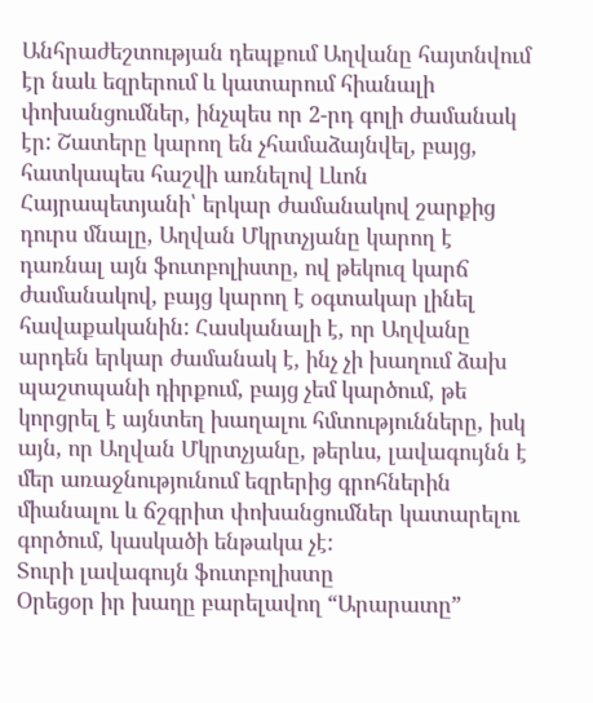Անհրաժեշտության դեպքում Աղվանը հայտնվում էր նաև եզրերում և կատարում հիանալի փոխանցումներ, ինչպես որ 2-րդ գոլի ժամանակ էր: Շատերը կարող են չհամաձայնվել, բայց, հատկապես հաշվի առնելով Լևոն Հայրապետյանի՝ երկար ժամանակով շարքից դուրս մնալը, Աղվան Մկրտչյանը կարող է դառնալ այն ֆուտբոլիստը, ով թեկուզ կարճ ժամանակով, բայց կարող է օգտակար լինել հավաքականին: Հասկանալի է, որ Աղվանը արդեն երկար ժամանակ է, ինչ չի խաղում ձախ պաշտպանի դիրքում, բայց չեմ կարծում, թե կորցրել է այնտեղ խաղալու հմտությունները, իսկ այն, որ Աղվան Մկրտչյանը, թերևս, լավագույնն է մեր առաջնությունում եզրերից գրոհներին միանալու և ճշգրիտ փոխանցումներ կատարելու գործում, կասկածի ենթակա չէ:
Տուրի լավագույն ֆուտբոլիստը
Օրեցօր իր խաղը բարելավող “Արարատը”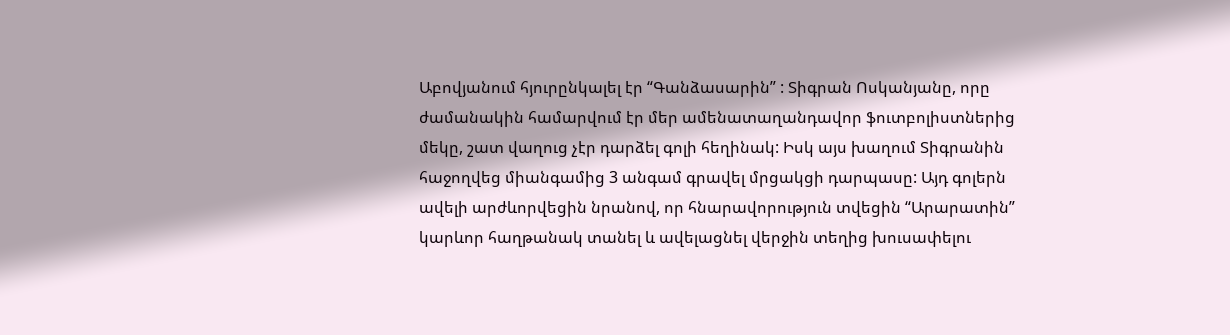Աբովյանում հյուրընկալել էր “Գանձասարին” : Տիգրան Ոսկանյանը, որը ժամանակին համարվում էր մեր ամենատաղանդավոր ֆուտբոլիստներից մեկը, շատ վաղուց չէր դարձել գոլի հեղինակ: Իսկ այս խաղում Տիգրանին հաջողվեց միանգամից 3 անգամ գրավել մրցակցի դարպասը: Այդ գոլերն ավելի արժևորվեցին նրանով, որ հնարավորություն տվեցին “Արարատին” կարևոր հաղթանակ տանել և ավելացնել վերջին տեղից խուսափելու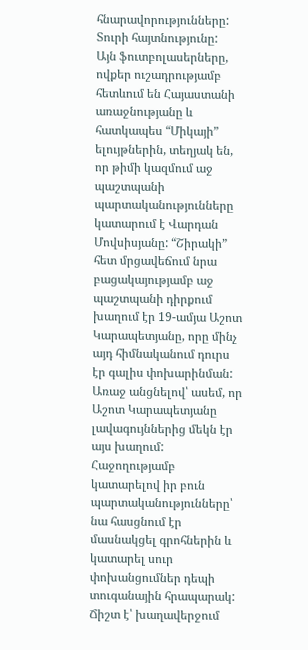հնարավորությունները:
Տուրի հայտնությունը:
Այն ֆուտբոլասերները, ովքեր ուշադրությամբ հետևում են Հայաստանի առաջնությանը և հատկապես “Միկայի” ելույթներին, տեղյակ են, որ թիմի կազմում աջ պաշտպանի պարտականությունները կատարում է Վարդան Մովսիսյանը: “Շիրակի” հետ մրցավեճում նրա բացակայությամբ աջ պաշտպանի դիրքում խաղում էր 19-ամյա Աշոտ Կարապետյանը, որը մինչ այդ հիմնականում դուրս էր գալիս փոխարինման: Առաջ անցնելով՝ ասեմ, որ Աշոտ Կարապետյանը լավագույններից մեկն էր այս խաղում: Հաջողությամբ կատարելով իր բուն պարտականությունները՝ նա հասցնում էր մասնակցել գրոհներին և կատարել սուր փոխանցումներ դեպի տուգանային հրապարակ: Ճիշտ է՝ խաղավերջում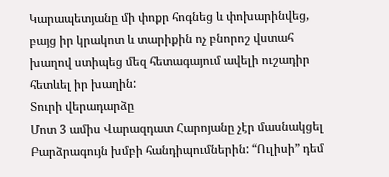Կարապետյանը մի փոքր հոգնեց և փոխարինվեց, բայց իր կրակոտ և տարիքին ոչ բնորոշ վստահ խաղով ստիպեց մեզ հետագայում ավելի ուշադիր հետևել իր խաղին:
Տուրի վերադարձը
Մոտ 3 ամիս Վարազդատ Հարոյանը չէր մասնակցել Բարձրագույն խմբի հանդիպումներին: “Ուլիսի” դեմ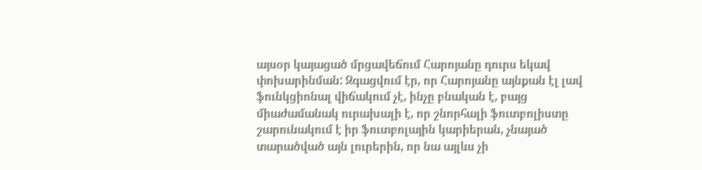այսօր կայացած մրցավեճում Հարոյանը դուրս եկավ փոխարինման: Զգացվում էր, որ Հարոյանը այնքան էլ լավ ֆունկցիոնալ վիճակում չէ, ինչը բնական է, բայց միաժամանակ ուրախալի է, որ շնորհալի ֆուտբոլիստը շարունակում է իր ֆուտբոլային կարիերան, չնայած տարածված այն լուրերին, որ նա այլևս չի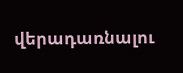վերադառնալու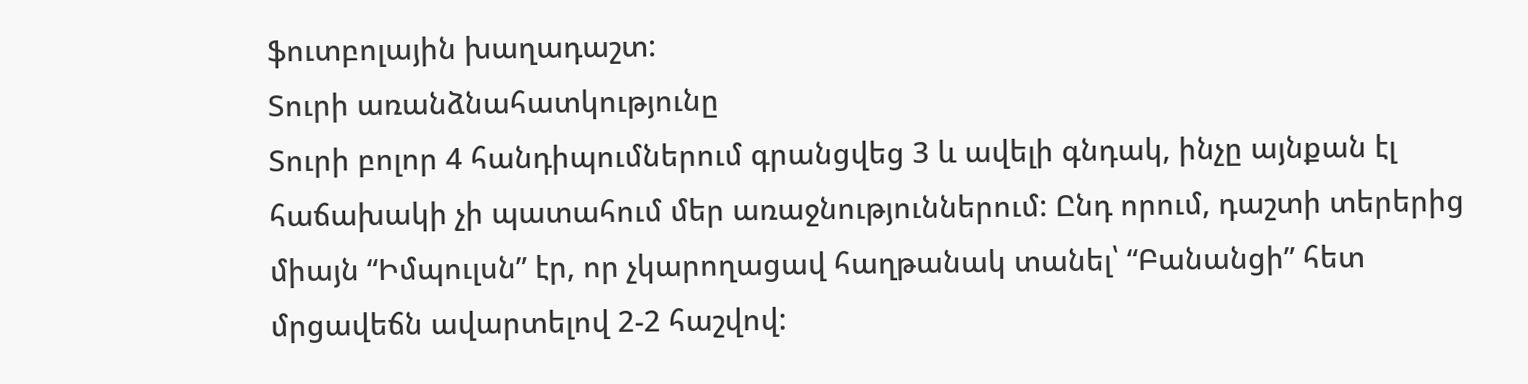ֆուտբոլային խաղադաշտ:
Տուրի առանձնահատկությունը
Տուրի բոլոր 4 հանդիպումներում գրանցվեց 3 և ավելի գնդակ, ինչը այնքան էլ հաճախակի չի պատահում մեր առաջնություններում: Ընդ որում, դաշտի տերերից միայն “Իմպուլսն” էր, որ չկարողացավ հաղթանակ տանել՝ “Բանանցի” հետ մրցավեճն ավարտելով 2-2 հաշվով: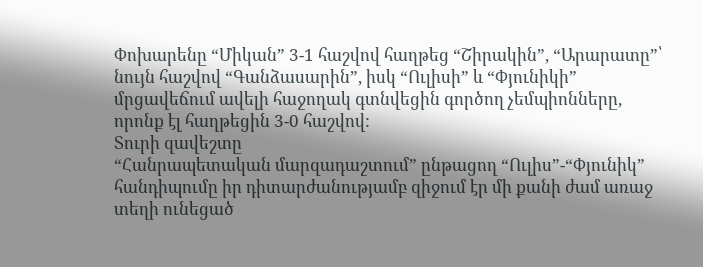Փոխարենը “Միկան” 3-1 հաշվով հաղթեց “Շիրակին”, “Արարատը”՝ նույն հաշվով “Գանձասարին”, իսկ “Ուլիսի” և “Փյունիկի” մրցավեճում ավելի հաջողակ գտնվեցին գործող չեմպիոնները, որոնք էլ հաղթեցին 3-0 հաշվով:
Տուրի զավեշտը
“Հանրապետական մարզադաշտում” ընթացող “Ուլիս”-“Փյունիկ” հանդիպումը իր դիտարժանությամբ զիջում էր մի քանի ժամ առաջ տեղի ունեցած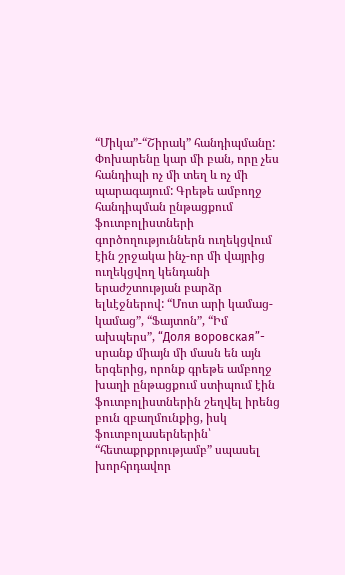“Միկա”-“Շիրակ” հանդիպմանը: Փոխարենը կար մի բան, որը չես հանդիպի ոչ մի տեղ և ոչ մի պարագայում: Գրեթե ամբողջ հանդիպման ընթացքում ֆուտբոլիստների գործողություններն ուղեկցվում էին շրջակա ինչ-որ մի վայրից ուղեկցվող կենդանի երաժշտության բարձր ելևէջներով: “Մոտ արի կամաց-կամաց”, “Ֆայտոն”, “Իմ ախպերս”, “Доля воровская”- սրանք միայն մի մասն են այն երգերից, որոնք գրեթե ամբողջ խաղի ընթացքում ստիպում էին ֆուտբոլիստներին շեղվել իրենց բուն զբաղմունքից, իսկ ֆուտբոլասերներին՝ “հետաքրքրությամբ” սպասել խորհրդավոր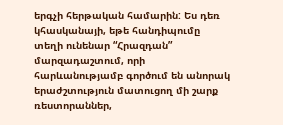երգչի հերթական համարին: Ես դեռ կհասկանայի, եթե հանդիպումը տեղի ունենար “Հրազդան” մարզադաշտում, որի հարևանությամբ գործում են անորակ երաժշտություն մատուցող մի շարք ռեստորաններ,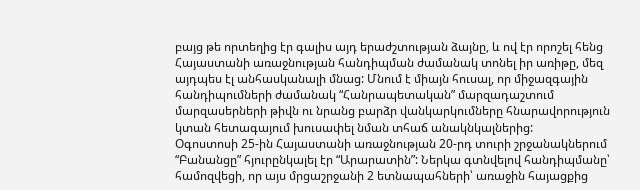բայց թե որտեղից էր գալիս այդ երաժշտության ձայնը, և ով էր որոշել հենց Հայաստանի առաջնության հանդիպման ժամանակ տոնել իր առիթը, մեզ այդպես էլ անհասկանալի մնաց: Մնում է միայն հուսալ, որ միջազգային հանդիպումների ժամանակ “Հանրապետական” մարզադաշտում մարզասերների թիվն ու նրանց բարձր վանկարկումները հնարավորություն կտան հետագայում խուսափել նման տհաճ անակնկալներից:
Օգոստոսի 25-ին Հայաստանի առաջնության 20-րդ տուրի շրջանակներում “Բանանցը” հյուրընկալել էր “Արարատին”: Ներկա գտնվելով հանդիպմանը՝ համոզվեցի, որ այս մրցաշրջանի 2 ետնապահների՝ առաջին հայացքից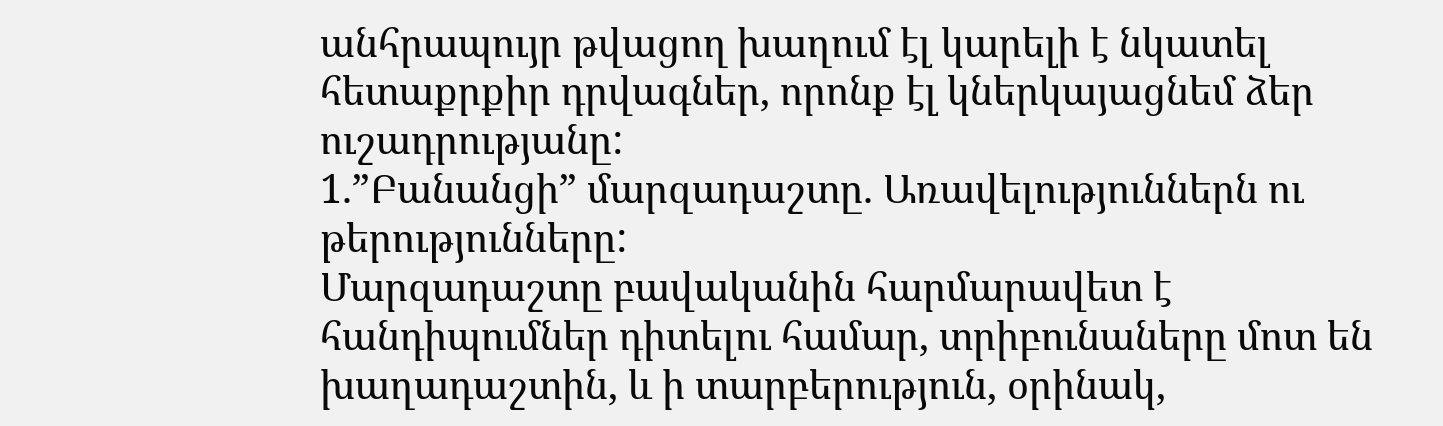անհրապույր թվացող խաղում էլ կարելի է նկատել հետաքրքիր դրվագներ, որոնք էլ կներկայացնեմ ձեր ուշադրությանը:
1.”Բանանցի” մարզադաշտը. Առավելություններն ու թերությունները:
Մարզադաշտը բավականին հարմարավետ է հանդիպումներ դիտելու համար, տրիբունաները մոտ են խաղադաշտին, և ի տարբերություն, օրինակ,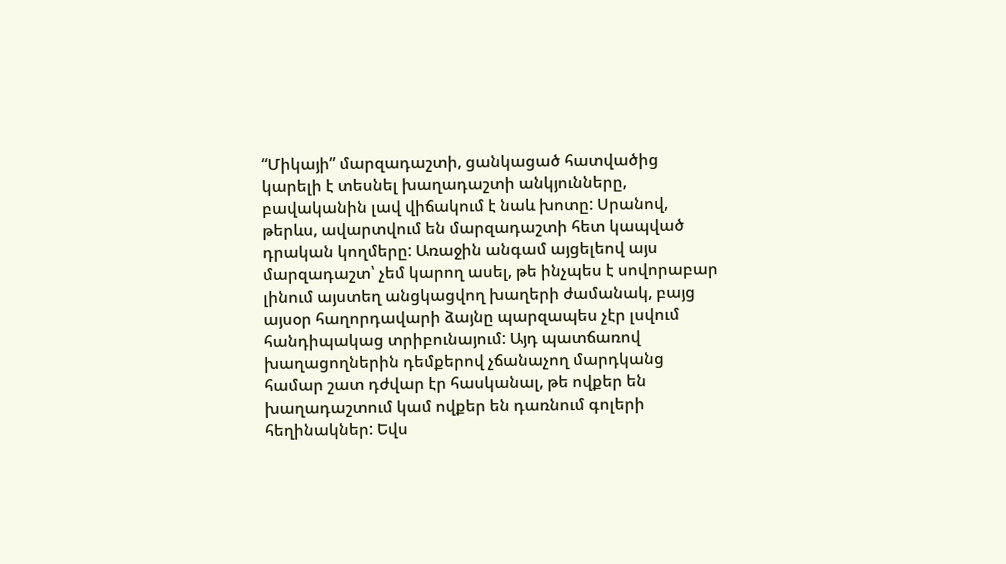“Միկայի” մարզադաշտի, ցանկացած հատվածից կարելի է տեսնել խաղադաշտի անկյունները, բավականին լավ վիճակում է նաև խոտը: Սրանով, թերևս, ավարտվում են մարզադաշտի հետ կապված դրական կողմերը: Առաջին անգամ այցելեով այս մարզադաշտ՝ չեմ կարող ասել, թե ինչպես է սովորաբար լինում այստեղ անցկացվող խաղերի ժամանակ, բայց այսօր հաղորդավարի ձայնը պարզապես չէր լսվում հանդիպակաց տրիբունայում: Այդ պատճառով խաղացողներին դեմքերով չճանաչող մարդկանց համար շատ դժվար էր հասկանալ, թե ովքեր են խաղադաշտում կամ ովքեր են դառնում գոլերի հեղինակներ: Եվս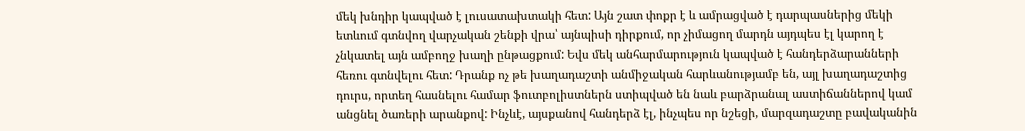մեկ խնդիր կապված է լուսատախտակի հետ: Այն շատ փոքր է և ամրացված է դարպասներից մեկի ետևում գտնվող վարչական շենքի վրա՝ այնպիսի դիրքում, որ չիմացող մարդն այդպես էլ կարող է չնկատել այն ամբողջ խաղի ընթացքում: Եվս մեկ անհարմարություն կապված է հանդերձարանների հեռու գտնվելու հետ: Դրանք ոչ թե խաղադաշտի անմիջական հարևանությամբ են, այլ խաղադաշտից դուրս, որտեղ հասնելու համար ֆուտբոլիստներն ստիպված են նաև բարձրանալ աստիճաններով կամ անցնել ծառերի արանքով: Ինչևէ, այսքանով հանդերձ էլ, ինչպես որ նշեցի, մարզադաշտը բավականին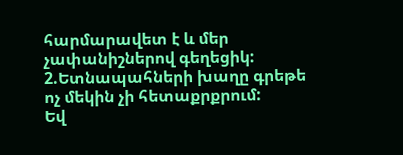հարմարավետ է և մեր չափանիշներով գեղեցիկ:
2.Ետնապահների խաղը գրեթե ոչ մեկին չի հետաքրքրում:
Եվ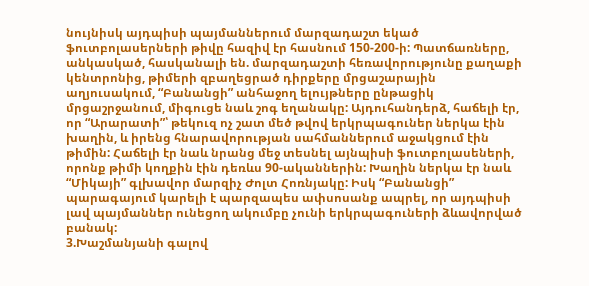նույնիսկ այդպիսի պայմաններում մարզադաշտ եկած ֆուտբոլասերների թիվը հազիվ էր հասնում 150-200-ի: Պատճառները, անկասկած, հասկանալի են. մարզադաշտի հեռավորությունը քաղաքի կենտրոնից, թիմերի զբաղեցրած դիրքերը մրցաշարային աղյուսակում, “Բանանցի” անհաջող ելույթները ընթացիկ մրցաշրջանում, միգուցե նաև շոգ եղանակը: Այդուհանդերձ, հաճելի էր, որ “Արարատի”՝ թեկուզ ոչ շատ մեծ թվով երկրպագուներ ներկա էին խաղին, և իրենց հնարավորության սահմաններում աջակցում էին թիմին: Հաճելի էր նաև նրանց մեջ տեսնել այնպիսի ֆուտբոլասեների, որոնք թիմի կողքին էին դեռևս 90-ականներին: Խաղին ներկա էր նաև “Միկայի” գլխավոր մարզիչ Ժոլտ Հոռնյակը: Իսկ “Բանանցի” պարագայում կարելի է պարզապես ափսոսանք ապրել, որ այդպիսի լավ պայմաններ ունեցող ակումբը չունի երկրպագուների ձևավորված բանակ:
3.Խաշմանյանի գալով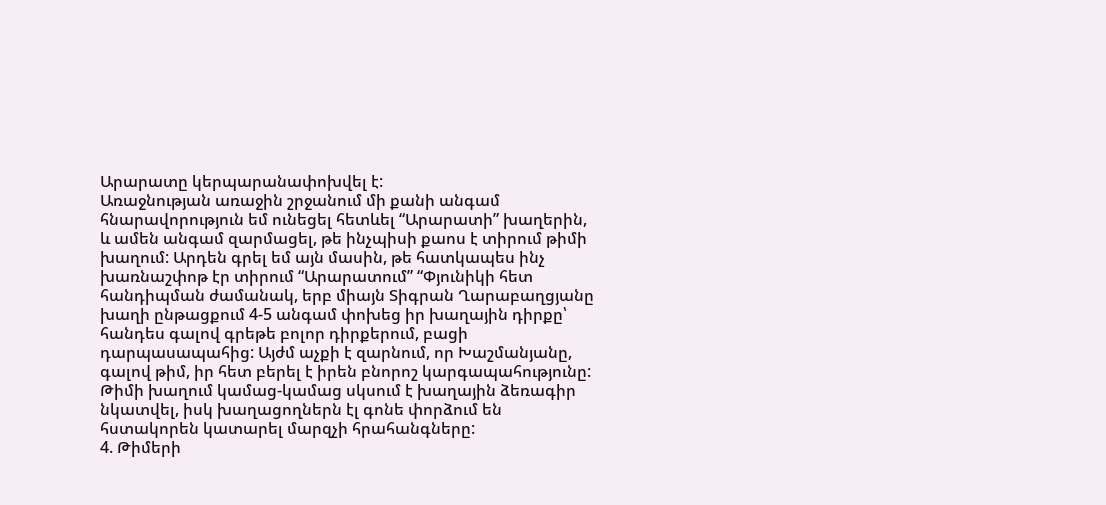Արարատը կերպարանափոխվել է:
Առաջնության առաջին շրջանում մի քանի անգամ հնարավորություն եմ ունեցել հետևել “Արարատի” խաղերին, և ամեն անգամ զարմացել, թե ինչպիսի քաոս է տիրում թիմի խաղում: Արդեն գրել եմ այն մասին, թե հատկապես ինչ խառնաշփոթ էր տիրում “Արարատում” “Փյունիկի հետ հանդիպման ժամանակ, երբ միայն Տիգրան Ղարաբաղցյանը խաղի ընթացքում 4-5 անգամ փոխեց իր խաղային դիրքը՝ հանդես գալով գրեթե բոլոր դիրքերում, բացի դարպասապահից: Այժմ աչքի է զարնում, որ Խաշմանյանը, գալով թիմ, իր հետ բերել է իրեն բնորոշ կարգապահությունը: Թիմի խաղում կամաց-կամաց սկսում է խաղային ձեռագիր նկատվել, իսկ խաղացողներն էլ գոնե փորձում են հստակորեն կատարել մարզչի հրահանգները:
4. Թիմերի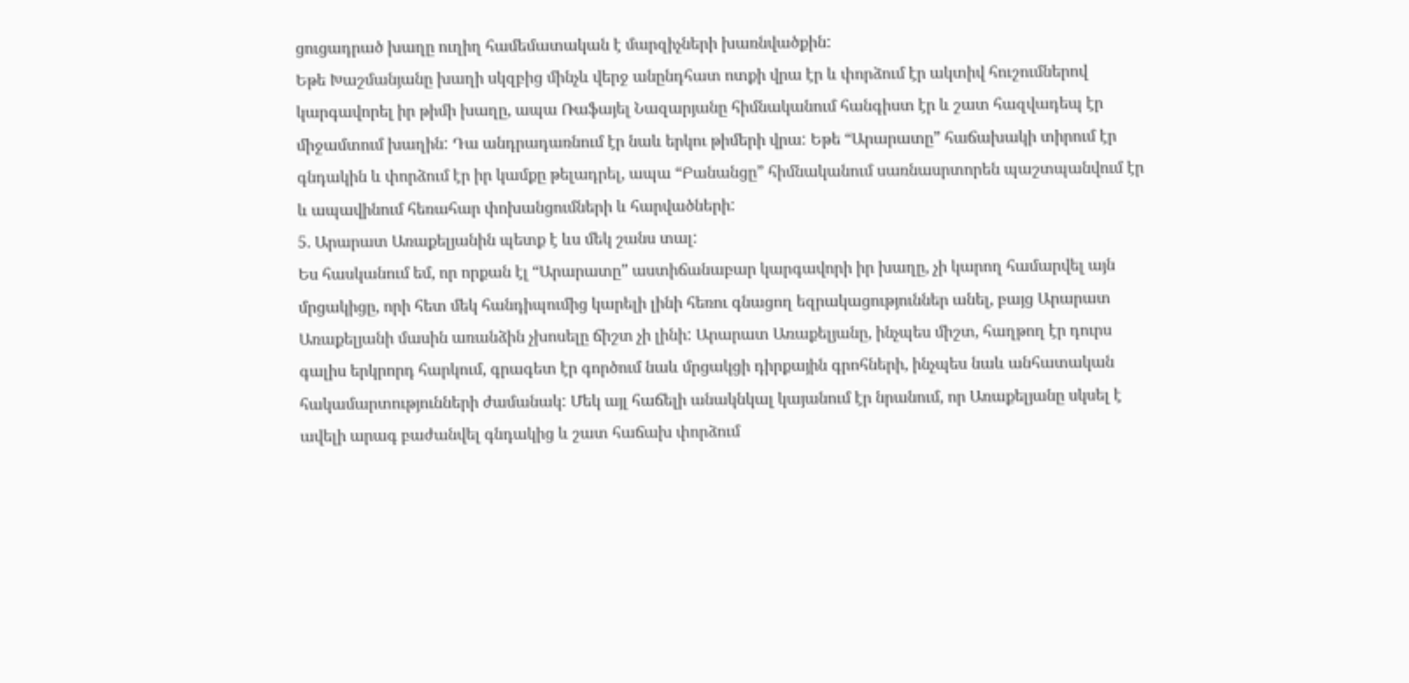ցուցադրած խաղը ուղիղ համեմատական է մարզիչների խառնվածքին:
Եթե Խաշմանյանը խաղի սկզբից մինչև վերջ անընդհատ ոտքի վրա էր և փորձում էր ակտիվ հուշումներով կարգավորել իր թիմի խաղը, ապա Ռաֆայել Նազարյանը հիմնականում հանգիստ էր և շատ հազվադեպ էր միջամտում խաղին: Դա անդրադառնում էր նաև երկու թիմերի վրա: Եթե “Արարատը” հաճախակի տիրում էր գնդակին և փորձում էր իր կամքը թելադրել, ապա “Բանանցը” հիմնականում սառնասրտորեն պաշտպանվում էր և ապավինում հեռահար փոխանցումների և հարվածների:
5. Արարատ Առաքելյանին պետք է ևս մեկ շանս տալ:
Ես հասկանում եմ, որ որքան էլ “Արարատը” աստիճանաբար կարգավորի իր խաղը, չի կարող համարվել այն մրցակիցը, որի հետ մեկ հանդիպումից կարելի լինի հեռու գնացող եզրակացություններ անել, բայց Արարատ Առաքելյանի մասին առանձին չխոսելը ճիշտ չի լինի: Արարատ Առաքելյանը, ինչպես միշտ, հաղթող էր դուրս գալիս երկրորդ հարկում, գրագետ էր գործում նաև մրցակցի դիրքային գրոհների, ինչպես նաև անհատական հակամարտությունների ժամանակ: Մեկ այլ հաճելի անակնկալ կայանում էր նրանում, որ Առաքելյանը սկսել է ավելի արագ բաժանվել գնդակից և շատ հաճախ փորձում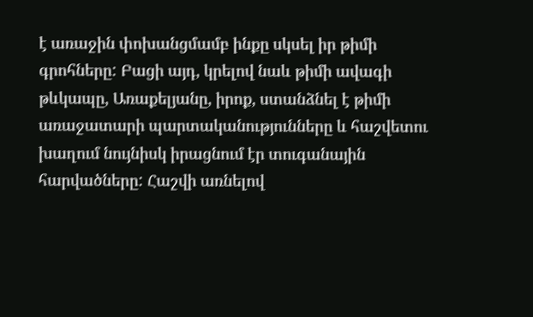է առաջին փոխանցմամբ ինքը սկսել իր թիմի գրոհները: Բացի այդ, կրելով նաև թիմի ավագի թևկապը, Առաքելյանը, իրոք, ստանձնել է թիմի առաջատարի պարտականությունները և հաշվետու խաղում նույնիսկ իրացնում էր տուգանային հարվածները: Հաշվի առնելով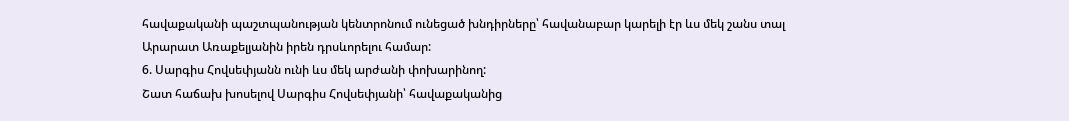հավաքականի պաշտպանության կենտրոնում ունեցած խնդիրները՝ հավանաբար կարելի էր ևս մեկ շանս տալ Արարատ Առաքելյանին իրեն դրսևորելու համար:
6. Սարգիս Հովսեփյանն ունի ևս մեկ արժանի փոխարինող:
Շատ հաճախ խոսելով Սարգիս Հովսեփյանի՝ հավաքականից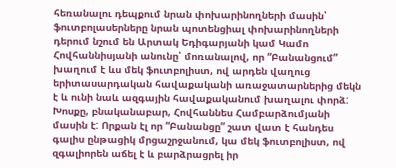հեռանալու դեպքում նրան փոխարինողների մասին՝ ֆուտբոլասերները նրան պոտենցիալ փոխարինողների դերում նշում են Արտակ Եդիգարյանի կամ Կամո Հովհաննիսյանի անունը՝ մոռանալով, որ “Բանանցում” խաղում է ևս մեկ ֆուտբոլիստ, ով արդեն վաղուց երիտասարդական հավաքականի առաջատարներից մեկն է և ունի նաև ազգային հավաքականում խաղալու փորձ: Խոսքը, բնականաբար, Հովհաննես Համբարձումյանի մասին է: Որքան էլ որ “Բանանցը” շատ վատ է հանդես գալիս ընթացիկ մրցաշրջանում, կա մեկ ֆուտբոլիստ, ով զգալիորեն աճել է և բարձրացրել իր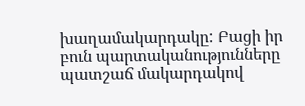խաղամակարդակը: Բացի իր բուն պարտականությունները պատշաճ մակարդակով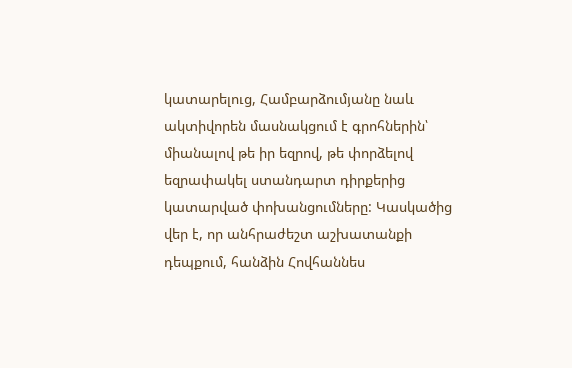կատարելուց, Համբարձումյանը նաև ակտիվորեն մասնակցում է գրոհներին՝ միանալով թե իր եզրով, թե փորձելով եզրափակել ստանդարտ դիրքերից կատարված փոխանցումները: Կասկածից վեր է, որ անհրաժեշտ աշխատանքի դեպքում, հանձին Հովհաննես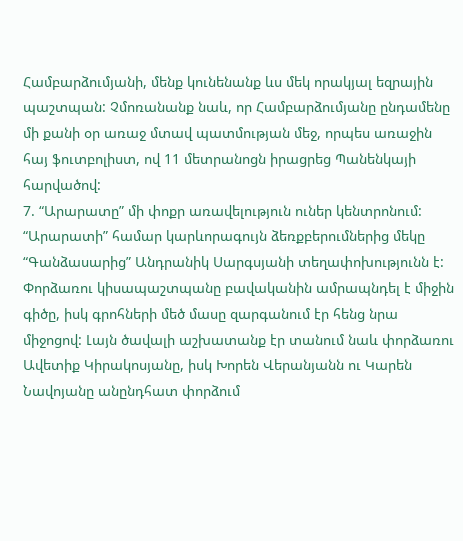Համբարձումյանի, մենք կունենանք ևս մեկ որակյալ եզրային պաշտպան: Չմոռանանք նաև, որ Համբարձումյանը ընդամենը մի քանի օր առաջ մտավ պատմության մեջ, որպես առաջին հայ ֆուտբոլիստ, ով 11 մետրանոցն իրացրեց Պանենկայի հարվածով:
7. “Արարատը” մի փոքր առավելություն ուներ կենտրոնում:
“Արարատի” համար կարևորագույն ձեռքբերումներից մեկը “Գանձասարից” Անդրանիկ Սարգսյանի տեղափոխությունն է: Փորձառու կիսապաշտպանը բավականին ամրապնդել է միջին գիծը, իսկ գրոհների մեծ մասը զարգանում էր հենց նրա միջոցով: Լայն ծավալի աշխատանք էր տանում նաև փորձառու Ավետիք Կիրակոսյանը, իսկ Խորեն Վերանյանն ու Կարեն Նավոյանը անընդհատ փորձում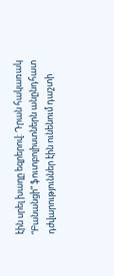էին սրել խաղը եզրերով: Դրան հակառակ “Բանանցի” ֆուտբոլիստներն անընդհատ դժվարություններ էին ունենում դաշտի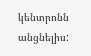կենտրոնն անցնելիս: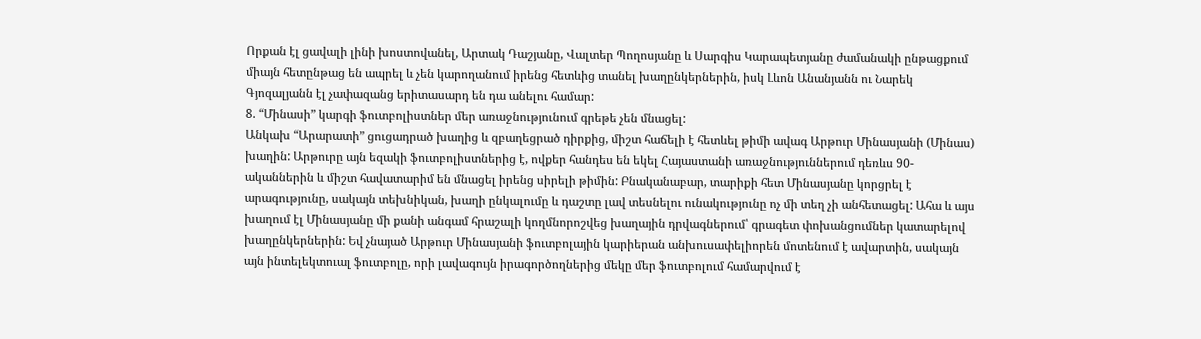Որքան էլ ցավալի լինի խոստովանել, Արտակ Դաշյանը, Վալտեր Պողոսյանը և Սարգիս Կարապետյանը ժամանակի ընթացքում միայն հետընթաց են ապրել և չեն կարողանում իրենց հետևից տանել խաղընկերներին, իսկ Լևոն Անանյանն ու Նարեկ Գյոզալյանն էլ չափազանց երիտասարդ են դա անելու համար:
8. “Մինասի” կարգի ֆուտբոլիստներ մեր առաջնությունում գրեթե չեն մնացել:
Անկախ “Արարատի” ցուցադրած խաղից և զբաղեցրած դիրքից, միշտ հաճելի է հետևել թիմի ավագ Արթուր Մինասյանի (Մինաս) խաղին: Արթուրը այն եզակի ֆուտբոլիստներից է, ովքեր հանդես են եկել Հայաստանի առաջնություններում դեռևս 90-ականներին և միշտ հավատարիմ են մնացել իրենց սիրելի թիմին: Բնականաբար, տարիքի հետ Մինասյանը կորցրել է արագությունը, սակայն տեխնիկան, խաղի ընկալումը և դաշտը լավ տեսնելու ունակությունը ոչ մի տեղ չի անհետացել: Ահա և այս խաղում էլ Մինասյանը մի քանի անգամ հրաշալի կողմնորոշվեց խաղային դրվագներում՝ գրագետ փոխանցումներ կատարելով խաղընկերներին: Եվ չնայած Արթուր Մինասյանի ֆուտբոլային կարիերան անխուսափելիորեն մոտենում է ավարտին, սակայն այն ինտելեկտուալ ֆուտբոլը, որի լավագույն իրագործողներից մեկը մեր ֆուտբոլում համարվում է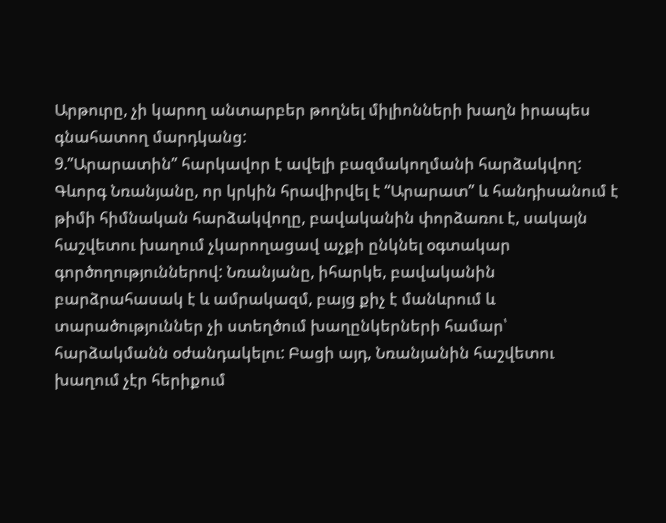Արթուրը, չի կարող անտարբեր թողնել միլիոնների խաղն իրապես գնահատող մարդկանց:
9.”Արարատին” հարկավոր է ավելի բազմակողմանի հարձակվող:
Գևորգ Նռանյանը, որ կրկին հրավիրվել է “Արարատ” և հանդիսանում է թիմի հիմնական հարձակվողը, բավականին փորձառու է, սակայն հաշվետու խաղում չկարողացավ աչքի ընկնել օգտակար գործողություններով: Նռանյանը, իհարկե, բավականին բարձրահասակ է և ամրակազմ, բայց քիչ է մանևրում և տարածություններ չի ստեղծում խաղընկերների համար՝ հարձակմանն օժանդակելու: Բացի այդ, Նռանյանին հաշվետու խաղում չէր հերիքում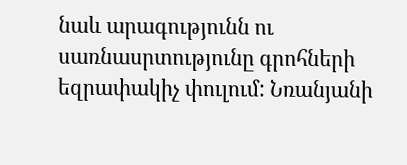նաև արագությունն ու սառնասրտությունը գրոհների եզրափակիչ փուլում: Նռանյանի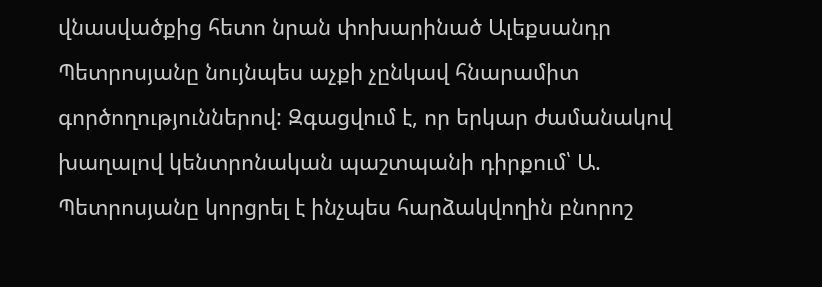վնասվածքից հետո նրան փոխարինած Ալեքսանդր Պետրոսյանը նույնպես աչքի չընկավ հնարամիտ գործողություններով: Զգացվում է, որ երկար ժամանակով խաղալով կենտրոնական պաշտպանի դիրքում՝ Ա. Պետրոսյանը կորցրել է ինչպես հարձակվողին բնորոշ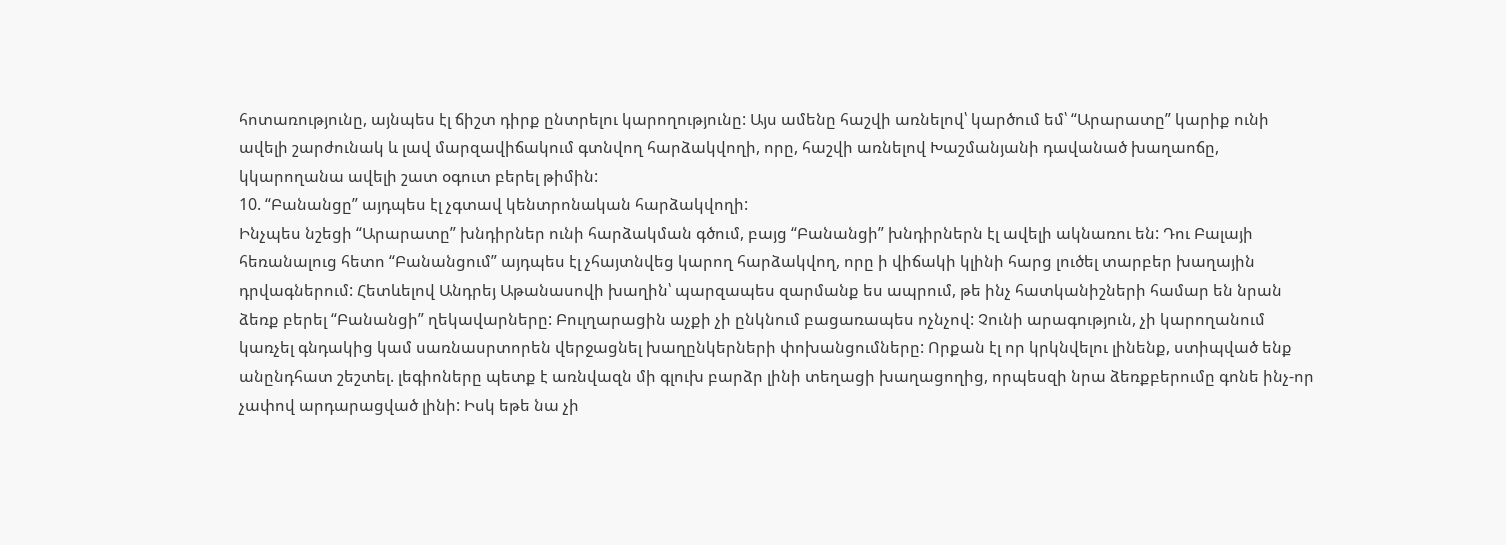հոտառությունը, այնպես էլ ճիշտ դիրք ընտրելու կարողությունը: Այս ամենը հաշվի առնելով՝ կարծում եմ՝ “Արարատը” կարիք ունի ավելի շարժունակ և լավ մարզավիճակում գտնվող հարձակվողի, որը, հաշվի առնելով Խաշմանյանի դավանած խաղաոճը, կկարողանա ավելի շատ օգուտ բերել թիմին:
10. “Բանանցը” այդպես էլ չգտավ կենտրոնական հարձակվողի:
Ինչպես նշեցի “Արարատը” խնդիրներ ունի հարձակման գծում, բայց “Բանանցի” խնդիրներն էլ ավելի ակնառու են: Դու Բալայի հեռանալուց հետո “Բանանցում” այդպես էլ չհայտնվեց կարող հարձակվող, որը ի վիճակի կլինի հարց լուծել տարբեր խաղային դրվագներում: Հետևելով Անդրեյ Աթանասովի խաղին՝ պարզապես զարմանք ես ապրում, թե ինչ հատկանիշների համար են նրան ձեռք բերել “Բանանցի” ղեկավարները: Բուլղարացին աչքի չի ընկնում բացառապես ոչնչով: Չունի արագություն, չի կարողանում կառչել գնդակից կամ սառնասրտորեն վերջացնել խաղընկերների փոխանցումները: Որքան էլ որ կրկնվելու լինենք, ստիպված ենք անընդհատ շեշտել. լեգիոները պետք է առնվազն մի գլուխ բարձր լինի տեղացի խաղացողից, որպեսզի նրա ձեռքբերումը գոնե ինչ-որ չափով արդարացված լինի: Իսկ եթե նա չի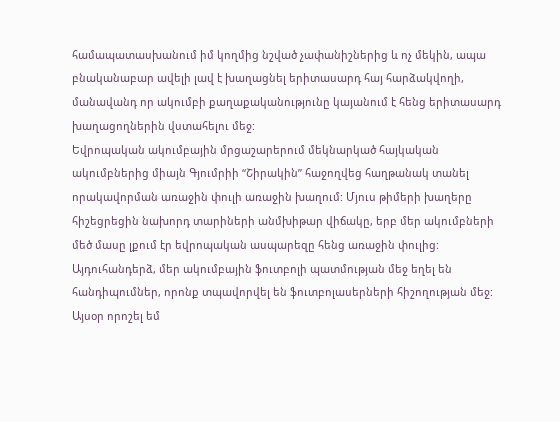համապատասխանում իմ կողմից նշված չափանիշներից և ոչ մեկին, ապա բնականաբար ավելի լավ է խաղացնել երիտասարդ հայ հարձակվողի, մանավանդ որ ակումբի քաղաքականությունը կայանում է հենց երիտասարդ խաղացողներին վստահելու մեջ:
Եվրոպական ակումբային մրցաշարերում մեկնարկած հայկական ակումբներից միայն Գյումրիի “Շիրակին” հաջողվեց հաղթանակ տանել որակավորման առաջին փուլի առաջին խաղում: Մյուս թիմերի խաղերը հիշեցրեցին նախորդ տարիների անմխիթար վիճակը, երբ մեր ակումբների մեծ մասը լքում էր եվրոպական ասպարեզը հենց առաջին փուլից: Այդուհանդերձ, մեր ակումբային ֆուտբոլի պատմության մեջ եղել են հանդիպումներ, որոնք տպավորվել են ֆուտբոլասերների հիշողության մեջ: Այսօր որոշել եմ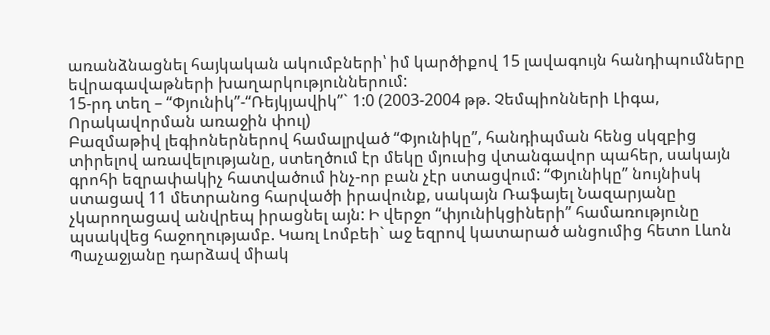առանձնացնել հայկական ակումբների՝ իմ կարծիքով 15 լավագույն հանդիպումները եվրագավաթների խաղարկություններում:
15-րդ տեղ – “Փյունիկ”-“Ռեյկյավիկ”` 1:0 (2003-2004 թթ. Չեմպիոնների Լիգա, Որակավորման առաջին փուլ)
Բազմաթիվ լեգիոներներով համալրված “Փյունիկը”, հանդիպման հենց սկզբից տիրելով առավելությանը, ստեղծում էր մեկը մյուսից վտանգավոր պահեր, սակայն գրոհի եզրափակիչ հատվածում ինչ-որ բան չէր ստացվում: “Փյունիկը” նույնիսկ ստացավ 11 մետրանոց հարվածի իրավունք, սակայն Ռաֆայել Նազարյանը չկարողացավ անվրեպ իրացնել այն: Ի վերջո “փյունիկցիների” համառությունը պսակվեց հաջողությամբ. Կառլ Լոմբեի` աջ եզրով կատարած անցումից հետո Լևոն Պաչաջյանը դարձավ միակ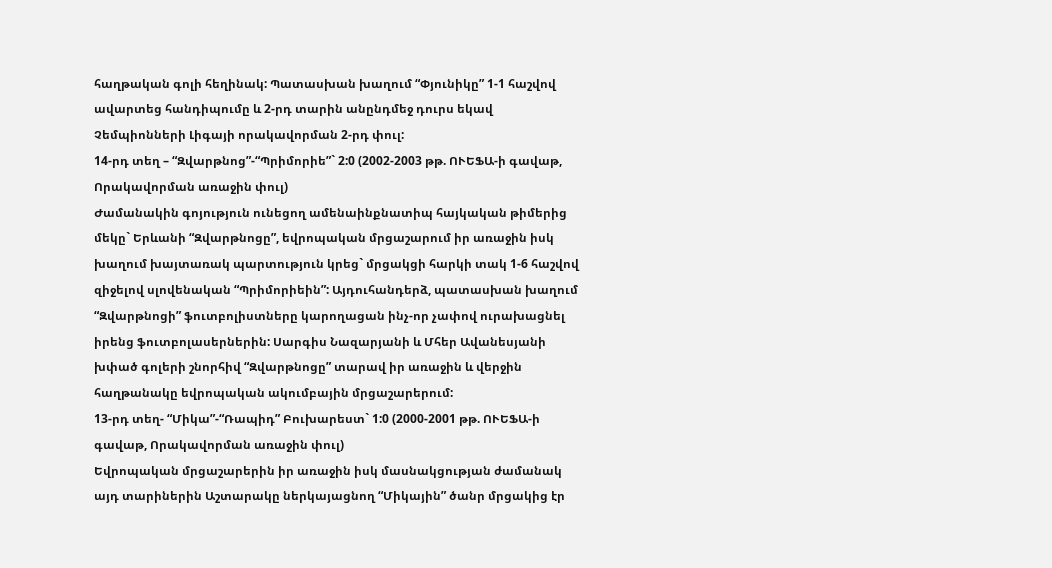հաղթական գոլի հեղինակ: Պատասխան խաղում “Փյունիկը” 1-1 հաշվով ավարտեց հանդիպումը և 2-րդ տարին անընդմեջ դուրս եկավ Չեմպիոնների Լիգայի որակավորման 2-րդ փուլ:
14-րդ տեղ – “Զվարթնոց”-“Պրիմորիե”` 2:0 (2002-2003 թթ. ՈՒԵՖԱ-ի գավաթ, Որակավորման առաջին փուլ)
Ժամանակին գոյություն ունեցող ամենաինքնատիպ հայկական թիմերից մեկը` Երևանի “Զվարթնոցը”, եվրոպական մրցաշարում իր առաջին իսկ խաղում խայտառակ պարտություն կրեց` մրցակցի հարկի տակ 1-6 հաշվով զիջելով սլովենական “Պրիմորիեին”: Այդուհանդերձ, պատասխան խաղում “Զվարթնոցի” ֆուտբոլիստները կարողացան ինչ-որ չափով ուրախացնել իրենց ֆուտբոլասերներին: Սարգիս Նազարյանի և Մհեր Ավանեսյանի խփած գոլերի շնորհիվ “Զվարթնոցը” տարավ իր առաջին և վերջին հաղթանակը եվրոպական ակումբային մրցաշարերում:
13-րդ տեղ- “Միկա”-“Ռապիդ” Բուխարեստ` 1:0 (2000-2001 թթ. ՈՒԵՖԱ-ի գավաթ, Որակավորման առաջին փուլ)
Եվրոպական մրցաշարերին իր առաջին իսկ մասնակցության ժամանակ այդ տարիներին Աշտարակը ներկայացնող “Միկային” ծանր մրցակից էր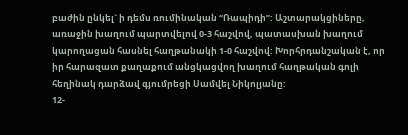բաժին ընկել` ի դեմս ռումինական “Ռապիդի”: Աշտարակցիները, առաջին խաղում պարտվելով 0-3 հաշվով, պատասխան խաղում կարողացան հասնել հաղթանակի 1-0 հաշվով: Խորհրդանշական է, որ իր հարազատ քաղաքում անցկացվող խաղում հաղթական գոլի հեղինակ դարձավ գյումրեցի Սամվել Նիկոլյանը:
12-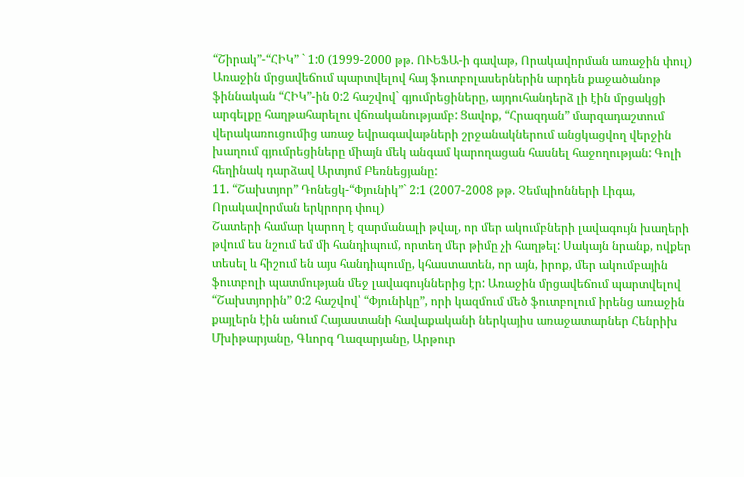“Շիրակ”-“ՀԻԿ” ` 1:0 (1999-2000 թթ. ՈՒԵՖԱ-ի գավաթ, Որակավորման առաջին փուլ)
Առաջին մրցավեճում պարտվելով հայ ֆուտբոլասերներին արդեն քաջածանոթ ֆիննական “ՀԻԿ”-ին 0:2 հաշվով` գյումրեցիները, այդուհանդերձ լի էին մրցակցի արգելքը հաղթահարելու վճռականությամբ: Ցավոք, “Հրազդան” մարզադաշտում վերակառուցումից առաջ եվրագավաթների շրջանակներում անցկացվող վերջին խաղում գյումրեցիները միայն մեկ անգամ կարողացան հասնել հաջողության: Գոլի հեղինակ դարձավ Արտյոմ Բեռնեցյանը:
11. “Շախտյոր” Դոնեցկ-“Փյունիկ”` 2:1 (2007-2008 թթ. Չեմպիոնների Լիգա, Որակավորման երկրորդ փուլ)
Շատերի համար կարող է զարմանալի թվալ, որ մեր ակումբների լավագույն խաղերի թվում ես նշում եմ մի հանդիպում, որտեղ մեր թիմը չի հաղթել: Սակայն նրանք, ովքեր տեսել և հիշում են այս հանդիպումը, կհաստատեն, որ այն, իրոք, մեր ակումբային ֆուտբոլի պատմության մեջ լավագույններից էր: Առաջին մրցավեճում պարտվելով “Շախտյորին” 0:2 հաշվով՝ “Փյունիկը”, որի կազմում մեծ ֆուտբոլում իրենց առաջին քայլերն էին անում Հայաստանի հավաքականի ներկայիս առաջատարներ Հենրիխ Մխիթարյանը, Գևորգ Ղազարյանը, Արթուր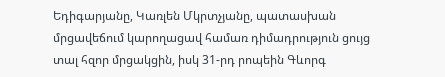Եդիգարյանը, Կառլեն Մկրտչյանը, պատասխան մրցավեճում կարողացավ համառ դիմադրություն ցույց տալ հզոր մրցակցին, իսկ 31-րդ րոպեին Գևորգ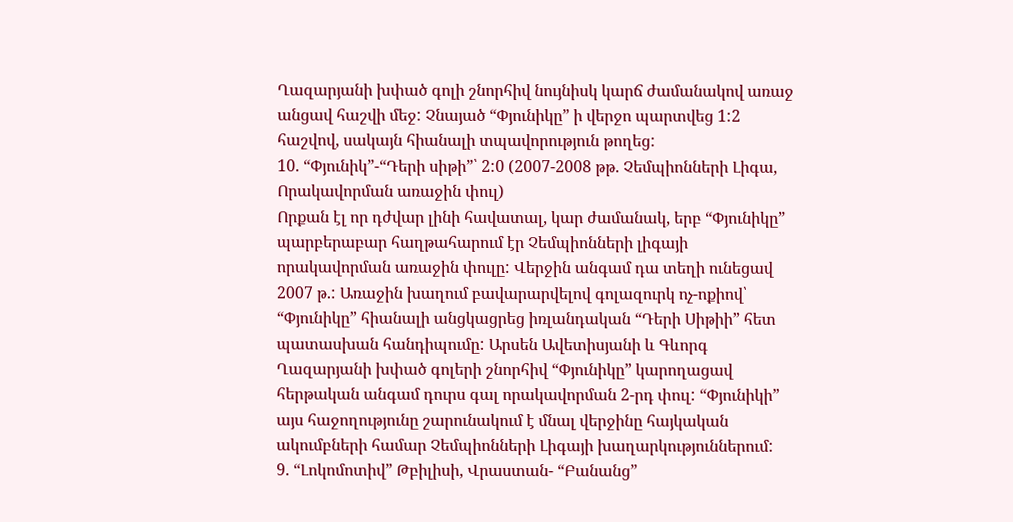Ղազարյանի խփած գոլի շնորհիվ նույնիսկ կարճ ժամանակով առաջ անցավ հաշվի մեջ: Չնայած “Փյունիկը” ի վերջո պարտվեց 1:2 հաշվով, սակայն հիանալի տպավորություն թողեց:
10. “Փյունիկ”-“Դերի սիթի”՝ 2:0 (2007-2008 թթ. Չեմպիոնների Լիգա, Որակավորման առաջին փուլ)
Որքան էլ որ դժվար լինի հավատալ, կար ժամանակ, երբ “Փյունիկը” պարբերաբար հաղթահարում էր Չեմպիոնների լիգայի որակավորման առաջին փուլը: Վերջին անգամ դա տեղի ունեցավ 2007 թ.: Առաջին խաղում բավարարվելով գոլազուրկ ոչ-ոքիով՝ “Փյունիկը” հիանալի անցկացրեց իռլանդական “Դերի Սիթիի” հետ պատասխան հանդիպումը: Արսեն Ավետիսյանի և Գևորգ Ղազարյանի խփած գոլերի շնորհիվ “Փյունիկը” կարողացավ հերթական անգամ դուրս գալ որակավորման 2-րդ փուլ: “Փյունիկի” այս հաջողությունը շարունակում է մնալ վերջինը հայկական ակումբների համար Չեմպիոնների Լիգայի խաղարկություններում:
9. “Լոկոմոտիվ” Թբիլիսի, Վրաստան- “Բանանց”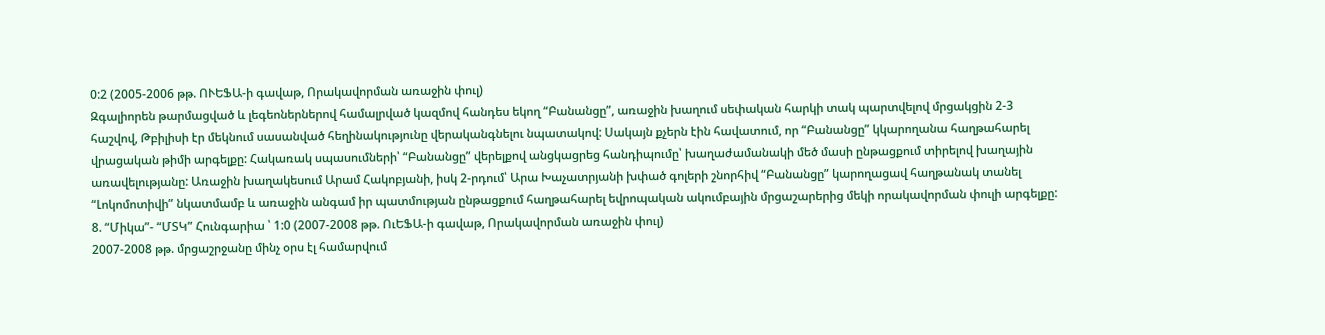0:2 (2005-2006 թթ. ՈՒԵՖԱ-ի գավաթ, Որակավորման առաջին փուլ)
Զգալիորեն թարմացված և լեգեոներներով համալրված կազմով հանդես եկող “Բանանցը”, առաջին խաղում սեփական հարկի տակ պարտվելով մրցակցին 2-3 հաշվով, Թբիլիսի էր մեկնում սասանված հեղինակությունը վերականգնելու նպատակով: Սակայն քչերն էին հավատում, որ “Բանանցը” կկարողանա հաղթահարել վրացական թիմի արգելքը: Հակառակ սպասումների՝ “Բանանցը” վերելքով անցկացրեց հանդիպումը՝ խաղաժամանակի մեծ մասի ընթացքում տիրելով խաղային առավելությանը: Առաջին խաղակեսում Արամ Հակոբյանի, իսկ 2-րդում՝ Արա Խաչատրյանի խփած գոլերի շնորհիվ “Բանանցը” կարողացավ հաղթանակ տանել “Լոկոմոտիվի” նկատմամբ և առաջին անգամ իր պատմության ընթացքում հաղթահարել եվրոպական ակումբային մրցաշարերից մեկի որակավորման փուլի արգելքը:
8. “Միկա”- “ՄՏԿ” Հունգարիա ՝ 1:0 (2007-2008 թթ. ՈւԵՖԱ-ի գավաթ, Որակավորման առաջին փուլ)
2007-2008 թթ. մրցաշրջանը մինչ օրս էլ համարվում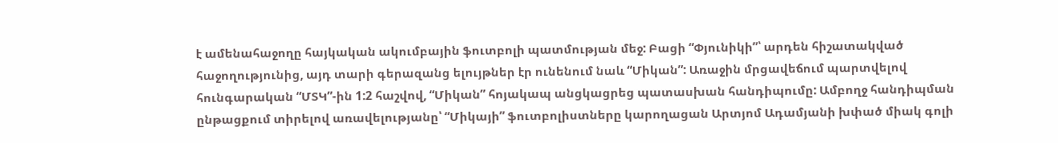է ամենահաջողը հայկական ակումբային ֆուտբոլի պատմության մեջ: Բացի “Փյունիկի”՝ արդեն հիշատակված հաջողությունից, այդ տարի գերազանց ելույթներ էր ունենում նաև “Միկան”: Առաջին մրցավեճում պարտվելով հունգարական “ՄՏԿ”-ին 1:2 հաշվով, “Միկան” հոյակապ անցկացրեց պատասխան հանդիպումը: Ամբողջ հանդիպման ընթացքում տիրելով առավելությանը՝ “Միկայի” ֆուտբոլիստները կարողացան Արտյոմ Ադամյանի խփած միակ գոլի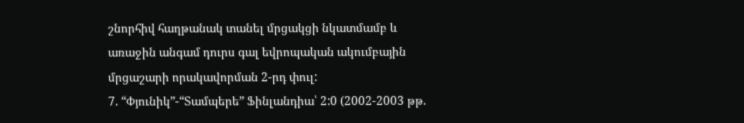շնորհիվ հաղթանակ տանել մրցակցի նկատմամբ և առաջին անգամ դուրս գալ եվրոպական ակումբային մրցաշարի որակավորման 2-րդ փուլ:
7. “Փյունիկ”-“Տամպերե” Ֆինլանդիա՝ 2:0 (2002-2003 թթ.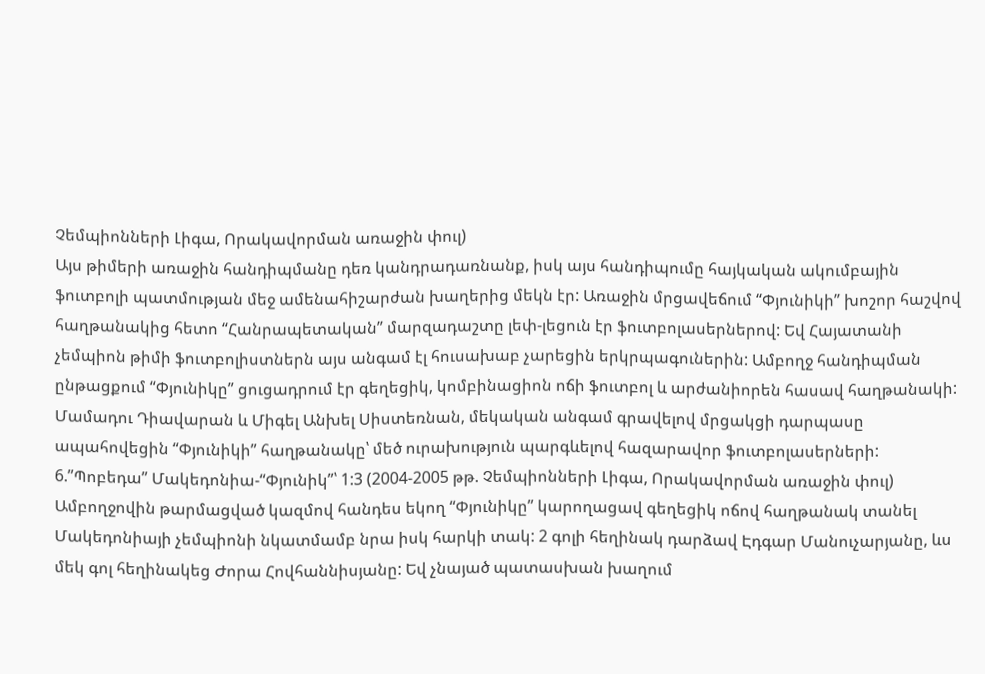Չեմպիոնների Լիգա, Որակավորման առաջին փուլ)
Այս թիմերի առաջին հանդիպմանը դեռ կանդրադառնանք, իսկ այս հանդիպումը հայկական ակումբային ֆուտբոլի պատմության մեջ ամենահիշարժան խաղերից մեկն էր: Առաջին մրցավեճում “Փյունիկի” խոշոր հաշվով հաղթանակից հետո “Հանրապետական” մարզադաշտը լեփ-լեցուն էր ֆուտբոլասերներով: Եվ Հայատանի չեմպիոն թիմի ֆուտբոլիստներն այս անգամ էլ հուսախաբ չարեցին երկրպագուներին: Ամբողջ հանդիպման ընթացքում “Փյունիկը” ցուցադրում էր գեղեցիկ, կոմբինացիոն ոճի ֆուտբոլ և արժանիորեն հասավ հաղթանակի: Մամադու Դիավարան և Միգել Անխել Սիստեռնան, մեկական անգամ գրավելով մրցակցի դարպասը ապահովեցին “Փյունիկի” հաղթանակը՝ մեծ ուրախություն պարգևելով հազարավոր ֆուտբոլասերների:
6.”Պոբեդա” Մակեդոնիա-“Փյունիկ”՝ 1:3 (2004-2005 թթ. Չեմպիոնների Լիգա, Որակավորման առաջին փուլ)
Ամբողջովին թարմացված կազմով հանդես եկող “Փյունիկը” կարողացավ գեղեցիկ ոճով հաղթանակ տանել Մակեդոնիայի չեմպիոնի նկատմամբ նրա իսկ հարկի տակ: 2 գոլի հեղինակ դարձավ Էդգար Մանուչարյանը, ևս մեկ գոլ հեղինակեց Ժորա Հովհաննիսյանը: Եվ չնայած պատասխան խաղում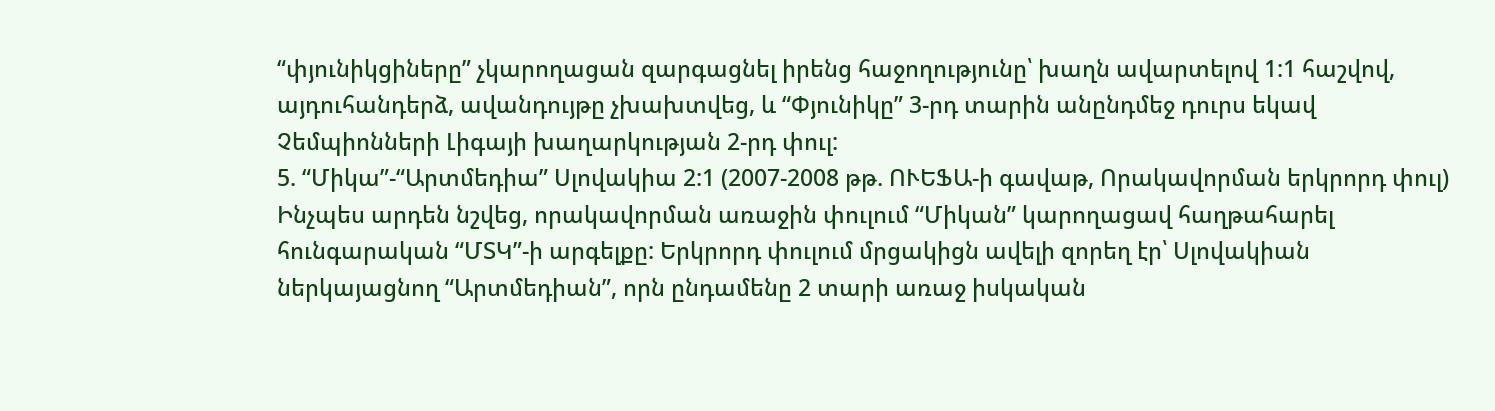“փյունիկցիները” չկարողացան զարգացնել իրենց հաջողությունը՝ խաղն ավարտելով 1:1 հաշվով, այդուհանդերձ, ավանդույթը չխախտվեց, և “Փյունիկը” 3-րդ տարին անընդմեջ դուրս եկավ Չեմպիոնների Լիգայի խաղարկության 2-րդ փուլ:
5. “Միկա”-“Արտմեդիա” Սլովակիա 2:1 (2007-2008 թթ. ՈՒԵՖԱ-ի գավաթ, Որակավորման երկրորդ փուլ)
Ինչպես արդեն նշվեց, որակավորման առաջին փուլում “Միկան” կարողացավ հաղթահարել հունգարական “ՄՏԿ”-ի արգելքը: Երկրորդ փուլում մրցակիցն ավելի զորեղ էր՝ Սլովակիան ներկայացնող “Արտմեդիան”, որն ընդամենը 2 տարի առաջ իսկական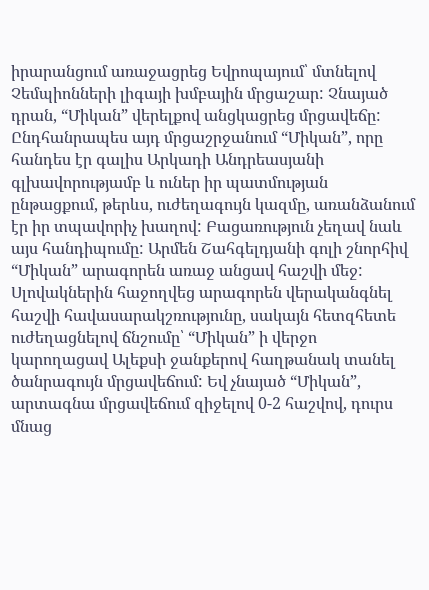իրարանցում առաջացրեց Եվրոպայում՝ մտնելով Չեմպիոնների լիգայի խմբային մրցաշար: Չնայած դրան, “Միկան” վերելքով անցկացրեց մրցավեճը: Ընդհանրապես այդ մրցաշրջանում “Միկան”, որը հանդես էր գալիս Արկադի Անդրեասյանի գլխավորությամբ և ուներ իր պատմության ընթացքում, թերևս, ուժեղագույն կազմը, առանձանում էր իր տպավորիչ խաղով: Բացառություն չեղավ նաև այս հանդիպումը: Արմեն Շահգելդյանի գոլի շնորհիվ “Միկան” արագորեն առաջ անցավ հաշվի մեջ: Սլովակներին հաջողվեց արագորեն վերականգնել հաշվի հավասարակշռությունը, սակայն հետզհետե ուժեղացնելով ճնշումը՝ “Միկան” ի վերջո կարողացավ Ալեքսի ջանքերով հաղթանակ տանել ծանրագույն մրցավեճում: Եվ չնայած “Միկան”, արտագնա մրցավեճում զիջելով 0-2 հաշվով, դուրս մնաց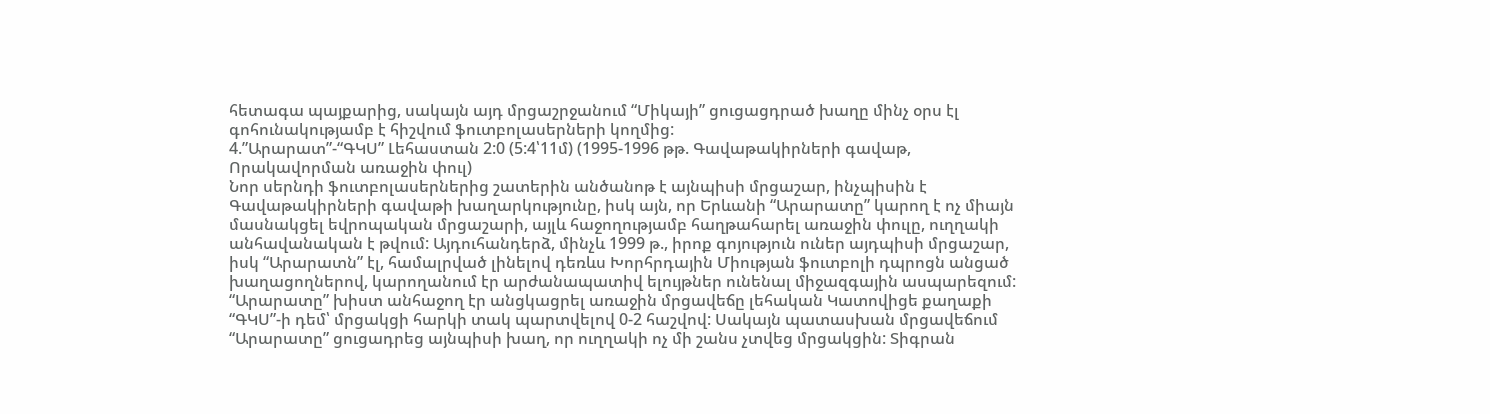հետագա պայքարից, սակայն այդ մրցաշրջանում “Միկայի” ցուցացդրած խաղը մինչ օրս էլ գոհունակությամբ է հիշվում ֆուտբոլասերների կողմից:
4.”Արարատ”-“ԳԿՍ” Լեհաստան 2:0 (5:4՝11մ) (1995-1996 թթ. Գավաթակիրների գավաթ, Որակավորման առաջին փուլ)
Նոր սերնդի ֆուտբոլասերներից շատերին անծանոթ է այնպիսի մրցաշար, ինչպիսին է Գավաթակիրների գավաթի խաղարկությունը, իսկ այն, որ Երևանի “Արարատը” կարող է ոչ միայն մասնակցել եվրոպական մրցաշարի, այլև հաջողությամբ հաղթահարել առաջին փուլը, ուղղակի անհավանական է թվում: Այդուհանդերձ, մինչև 1999 թ., իրոք գոյություն ուներ այդպիսի մրցաշար, իսկ “Արարատն” էլ, համալրված լինելով դեռևս Խորհրդային Միության ֆուտբոլի դպրոցն անցած խաղացողներով, կարողանում էր արժանապատիվ ելույթներ ունենալ միջազգային ասպարեզում: “Արարատը” խիստ անհաջող էր անցկացրել առաջին մրցավեճը լեհական Կատովիցե քաղաքի “ԳԿՍ”-ի դեմ՝ մրցակցի հարկի տակ պարտվելով 0-2 հաշվով: Սակայն պատասխան մրցավեճում “Արարատը” ցուցադրեց այնպիսի խաղ, որ ուղղակի ոչ մի շանս չտվեց մրցակցին: Տիգրան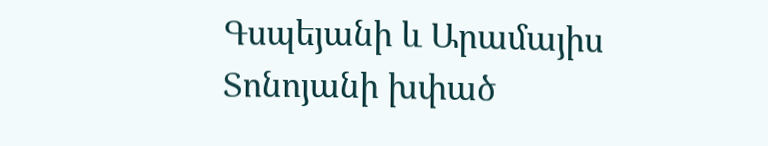Գսպեյանի և Արամայիս Տոնոյանի խփած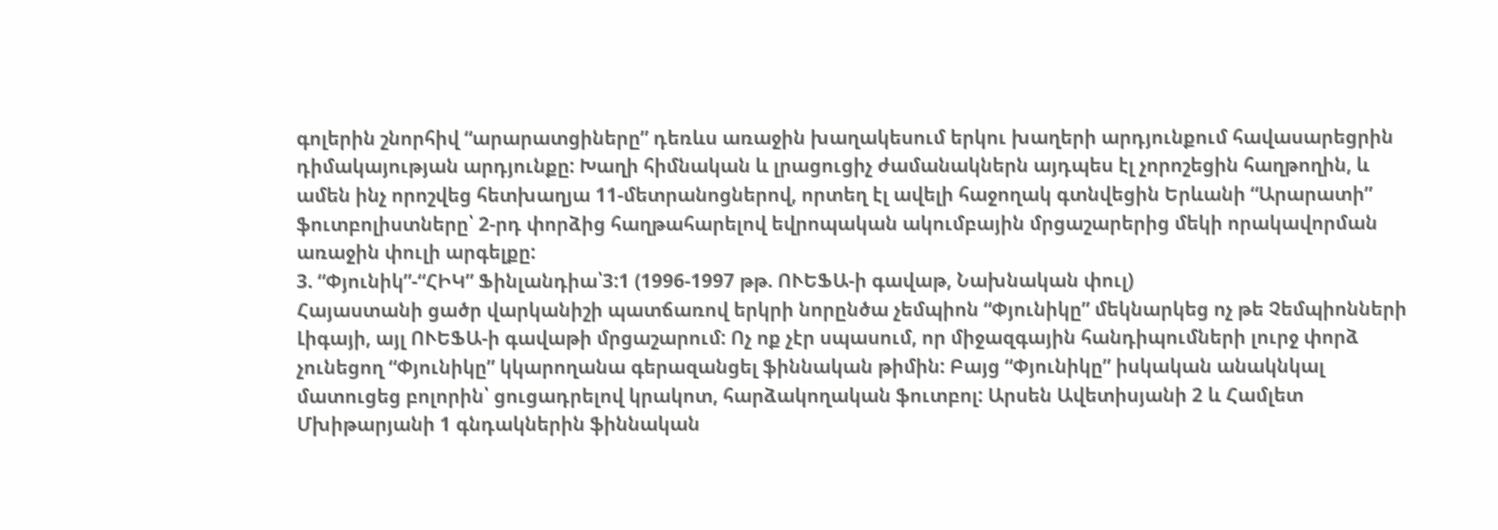գոլերին շնորհիվ “արարատցիները” դեռևս առաջին խաղակեսում երկու խաղերի արդյունքում հավասարեցրին դիմակայության արդյունքը: Խաղի հիմնական և լրացուցիչ ժամանակներն այդպես էլ չորոշեցին հաղթողին, և ամեն ինչ որոշվեց հետխաղյա 11-մետրանոցներով, որտեղ էլ ավելի հաջողակ գտնվեցին Երևանի “Արարատի” ֆուտբոլիստները՝ 2-րդ փորձից հաղթահարելով եվրոպական ակումբային մրցաշարերից մեկի որակավորման առաջին փուլի արգելքը:
3. “Փյունիկ”-“ՀԻԿ” Ֆինլանդիա՝3:1 (1996-1997 թթ. ՈՒԵՖԱ-ի գավաթ, Նախնական փուլ)
Հայաստանի ցածր վարկանիշի պատճառով երկրի նորընծա չեմպիոն “Փյունիկը” մեկնարկեց ոչ թե Չեմպիոնների Լիգայի, այլ ՈՒԵՖԱ-ի գավաթի մրցաշարում: Ոչ ոք չէր սպասում, որ միջազգային հանդիպումների լուրջ փորձ չունեցող “Փյունիկը” կկարողանա գերազանցել ֆիննական թիմին: Բայց “Փյունիկը” իսկական անակնկալ մատուցեց բոլորին՝ ցուցադրելով կրակոտ, հարձակողական ֆուտբոլ: Արսեն Ավետիսյանի 2 և Համլետ Մխիթարյանի 1 գնդակներին ֆիննական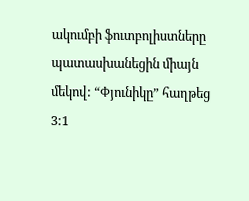ակումբի ֆուտբոլիստները պատասխանեցին միայն մեկով: “Փյունիկը” հաղթեց 3:1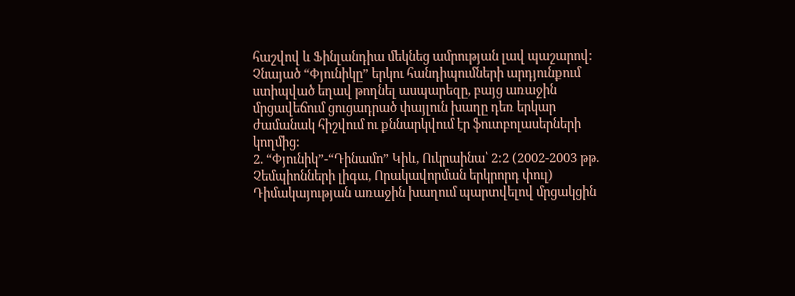հաշվով և Ֆինլանդիա մեկնեց ամրության լավ պաշարով: Չնայած “Փյունիկը” երկու հանդիպումների արդյունքում ստիպված եղավ թողնել ասպարեզը, բայց առաջին մրցավեճում ցուցադրած փայլուն խաղը դեռ երկար ժամանակ հիշվում ու քննարկվում էր ֆուտբոլասերների կողմից:
2. “Փյունիկ”-“Դինամո” Կիև, Ուկրաինա՝ 2:2 (2002-2003 թթ. Չեմպիոնների լիգա, Որակավորման երկրորդ փուլ)
Դիմակայության առաջին խաղում պարտվելով մրցակցին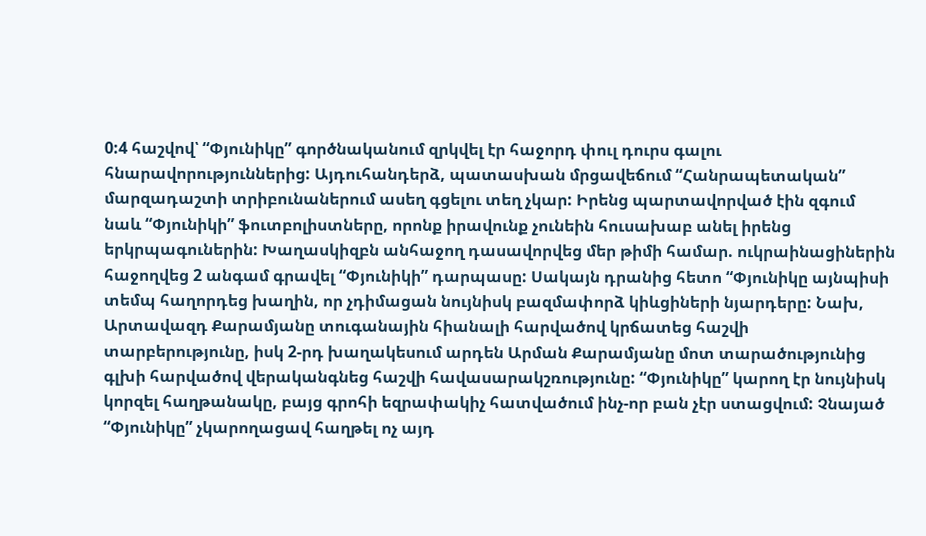0:4 հաշվով՝ “Փյունիկը” գործնականում զրկվել էր հաջորդ փուլ դուրս գալու հնարավորություններից: Այդուհանդերձ, պատասխան մրցավեճում “Հանրապետական” մարզադաշտի տրիբունաներում ասեղ գցելու տեղ չկար: Իրենց պարտավորված էին զգում նաև “Փյունիկի” ֆուտբոլիստները, որոնք իրավունք չունեին հուսախաբ անել իրենց երկրպագուներին: Խաղասկիզբն անհաջող դասավորվեց մեր թիմի համար. ուկրաինացիներին հաջողվեց 2 անգամ գրավել “Փյունիկի” դարպասը: Սակայն դրանից հետո “Փյունիկը այնպիսի տեմպ հաղորդեց խաղին, որ չդիմացան նույնիսկ բազմափորձ կիևցիների նյարդերը: Նախ, Արտավազդ Քարամյանը տուգանային հիանալի հարվածով կրճատեց հաշվի տարբերությունը, իսկ 2-րդ խաղակեսում արդեն Արման Քարամյանը մոտ տարածությունից գլխի հարվածով վերականգնեց հաշվի հավասարակշռությունը: “Փյունիկը” կարող էր նույնիսկ կորզել հաղթանակը, բայց գրոհի եզրափակիչ հատվածում ինչ-որ բան չէր ստացվում: Չնայած “Փյունիկը” չկարողացավ հաղթել ոչ այդ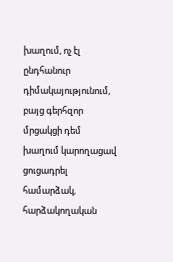խաղում, ոչ էլ ընդհանուր դիմակայությունում, բայց գերհզոր մրցակցի դեմ խաղում կարողացավ ցուցադրել համարձակ, հարձակողական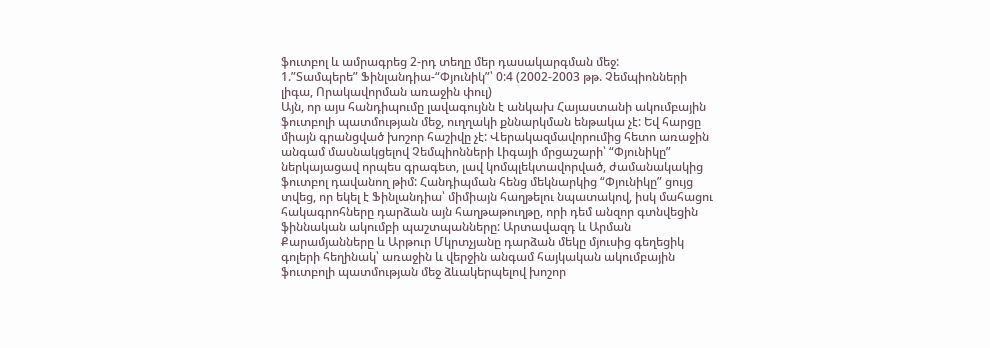ֆուտբոլ և ամրագրեց 2-րդ տեղը մեր դասակարգման մեջ:
1.”Տամպերե” Ֆինլանդիա-“Փյունիկ”՝ 0:4 (2002-2003 թթ. Չեմպիոնների լիգա, Որակավորման առաջին փուլ)
Այն, որ այս հանդիպումը լավագույնն է անկախ Հայաստանի ակումբային ֆուտբոլի պատմության մեջ, ուղղակի քննարկման ենթակա չէ: Եվ հարցը միայն գրանցված խոշոր հաշիվը չէ: Վերակազմավորումից հետո առաջին անգամ մասնակցելով Չեմպիոնների Լիգայի մրցաշարի՝ “Փյունիկը” ներկայացավ որպես գրագետ, լավ կոմպլեկտավորված, ժամանակակից ֆուտբոլ դավանող թիմ: Հանդիպման հենց մեկնարկից “Փյունիկը” ցույց տվեց, որ եկել է Ֆինլանդիա՝ միմիայն հաղթելու նպատակով, իսկ մահացու հակագրոհները դարձան այն հաղթաթուղթը, որի դեմ անզոր գտնվեցին ֆիննական ակումբի պաշտպանները: Արտավազդ և Արման Քարամյանները և Արթուր Մկրտչյանը դարձան մեկը մյուսից գեղեցիկ գոլերի հեղինակ՝ առաջին և վերջին անգամ հայկական ակումբային ֆուտբոլի պատմության մեջ ձևակերպելով խոշոր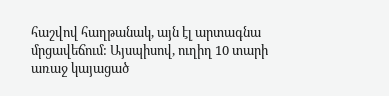հաշվով հաղթանակ, այն էլ արտագնա մրցավեճում: Այսպիսով, ուղիղ 10 տարի առաջ կայացած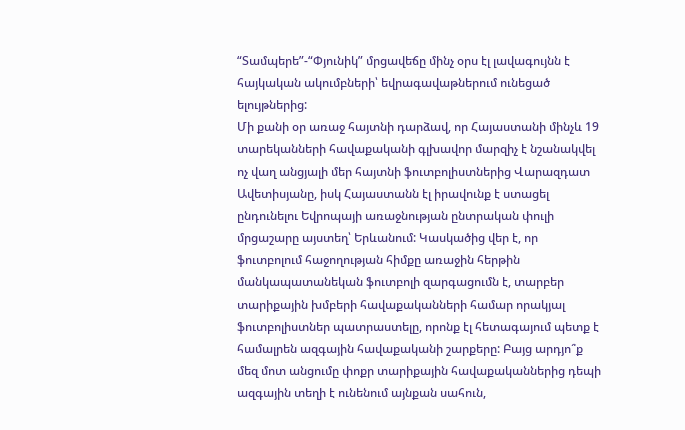“Տամպերե”-“Փյունիկ” մրցավեճը մինչ օրս էլ լավագույնն է հայկական ակումբների՝ եվրագավաթներում ունեցած ելույթներից:
Մի քանի օր առաջ հայտնի դարձավ, որ Հայաստանի մինչև 19 տարեկանների հավաքականի գլխավոր մարզիչ է նշանակվել ոչ վաղ անցյալի մեր հայտնի ֆուտբոլիստներից Վարազդատ Ավետիսյանը, իսկ Հայաստանն էլ իրավունք է ստացել ընդունելու Եվրոպայի առաջնության ընտրական փուլի մրցաշարը այստեղ՝ Երևանում: Կասկածից վեր է, որ ֆուտբոլում հաջողության հիմքը առաջին հերթին մանկապատանեկան ֆուտբոլի զարգացումն է, տարբեր տարիքային խմբերի հավաքականների համար որակյալ ֆուտբոլիստներ պատրաստելը, որոնք էլ հետագայում պետք է համալրեն ազգային հավաքականի շարքերը: Բայց արդյո՞ք մեզ մոտ անցումը փոքր տարիքային հավաքականներից դեպի ազգային տեղի է ունենում այնքան սահուն,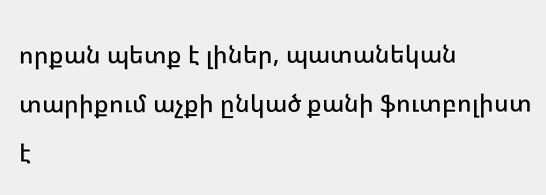որքան պետք է լիներ, պատանեկան տարիքում աչքի ընկած քանի ֆուտբոլիստ է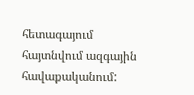հետագայում հայտնվում ազգային հավաքականում: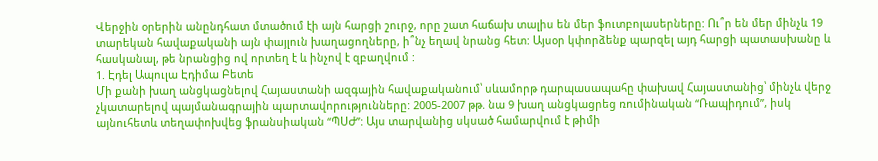Վերջին օրերին անընդհատ մտածում էի այն հարցի շուրջ, որը շատ հաճախ տալիս են մեր ֆուտբոլասերները: Ու՞ր են մեր մինչև 19 տարեկան հավաքականի այն փայլուն խաղացողները, ի՞նչ եղավ նրանց հետ: Այսօր կփորձենք պարզել այդ հարցի պատասխանը և հասկանալ, թե նրանցից ով որտեղ է և ինչով է զբաղվում :
1. Էդել Ապուլա Էդիմա Բետե
Մի քանի խաղ անցկացնելով Հայաստանի ազգային հավաքականում՝ սևամորթ դարպասապահը փախավ Հայաստանից՝ մինչև վերջ չկատարելով պայմանագրային պարտավորությունները: 2005-2007 թթ. նա 9 խաղ անցկացրեց ռումինական “Ռապիդում”, իսկ այնուհետև տեղափոխվեց ֆրանսիական “ՊՍԺ”: Այս տարվանից սկսած համարվում է թիմի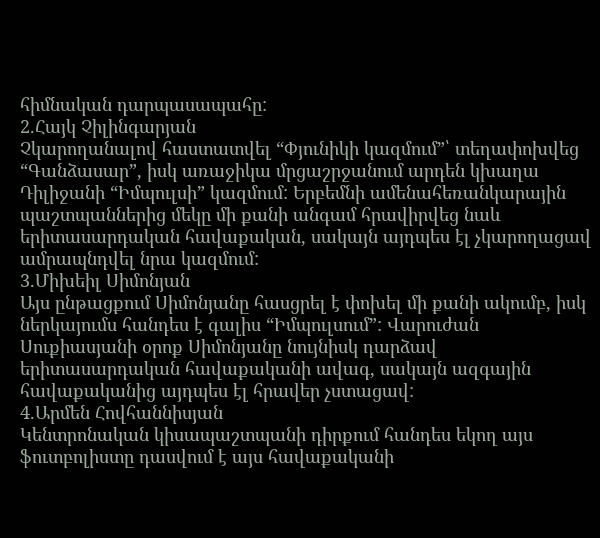հիմնական դարպասապահը:
2.Հայկ Չիլինգարյան
Չկարողանալով հաստատվել “Փյունիկի կազմում”՝ տեղափոխվեց “Գանձասար”, իսկ առաջիկա մրցաշրջանում արդեն կխաղա Դիլիջանի “Իմպուլսի” կազմում: Երբեմնի ամենահեռանկարային պաշտպաններից մեկը մի քանի անգամ հրավիրվեց նաև երիտասարդական հավաքական, սակայն այդպես էլ չկարողացավ ամրապնդվել նրա կազմում:
3.Միխեիլ Սիմոնյան
Այս ընթացքում Սիմոնյանը հասցրել է փոխել մի քանի ակումբ, իսկ ներկայումս հանդես է գալիս “Իմպուլսում”: Վարուժան Սուքիասյանի օրոք Սիմոնյանը նույնիսկ դարձավ երիտասարդական հավաքականի ավագ, սակայն ազգային հավաքականից այդպես էլ հրավեր չստացավ:
4.Արմեն Հովհաննիսյան
Կենտրոնական կիսապաշտպանի դիրքում հանդես եկող այս ֆուտբոլիստը դասվում է այս հավաքականի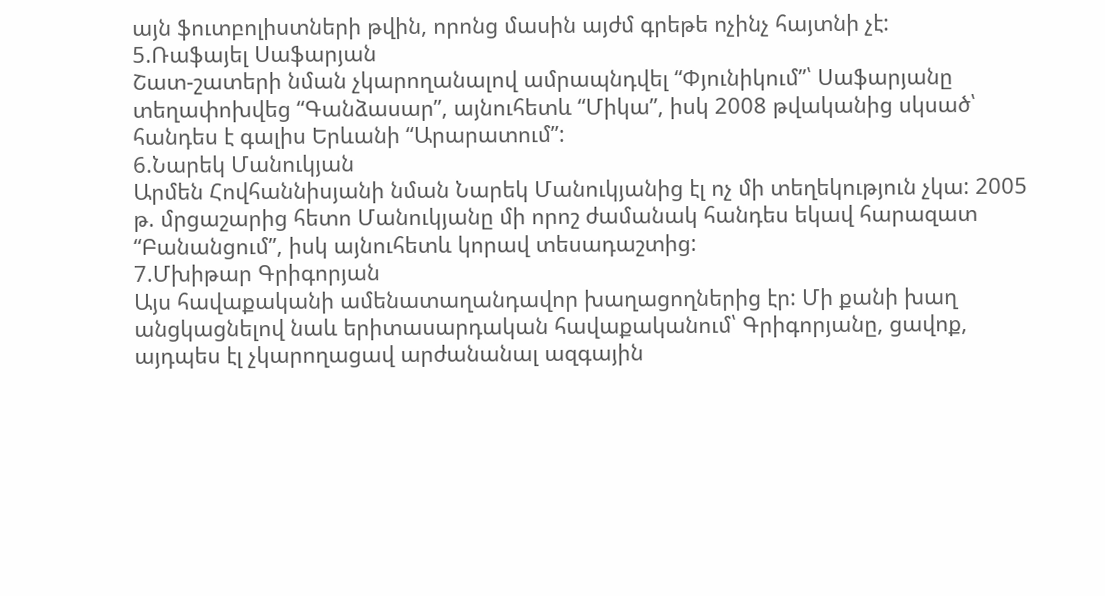այն ֆուտբոլիստների թվին, որոնց մասին այժմ գրեթե ոչինչ հայտնի չէ:
5.Ռաֆայել Սաֆարյան
Շատ-շատերի նման չկարողանալով ամրապնդվել “Փյունիկում”՝ Սաֆարյանը տեղափոխվեց “Գանձասար”, այնուհետև “Միկա”, իսկ 2008 թվականից սկսած՝ հանդես է գալիս Երևանի “Արարատում”:
6.Նարեկ Մանուկյան
Արմեն Հովհաննիսյանի նման Նարեկ Մանուկյանից էլ ոչ մի տեղեկություն չկա: 2005 թ. մրցաշարից հետո Մանուկյանը մի որոշ ժամանակ հանդես եկավ հարազատ “Բանանցում”, իսկ այնուհետև կորավ տեսադաշտից:
7.Մխիթար Գրիգորյան
Այս հավաքականի ամենատաղանդավոր խաղացողներից էր: Մի քանի խաղ անցկացնելով նաև երիտասարդական հավաքականում՝ Գրիգորյանը, ցավոք, այդպես էլ չկարողացավ արժանանալ ազգային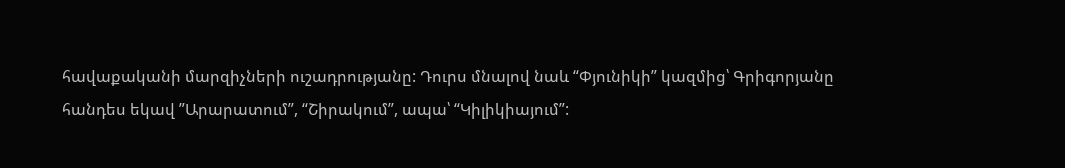հավաքականի մարզիչների ուշադրությանը: Դուրս մնալով նաև “Փյունիկի” կազմից՝ Գրիգորյանը հանդես եկավ ”Արարատում”, “Շիրակում”, ապա՝ “Կիլիկիայում”: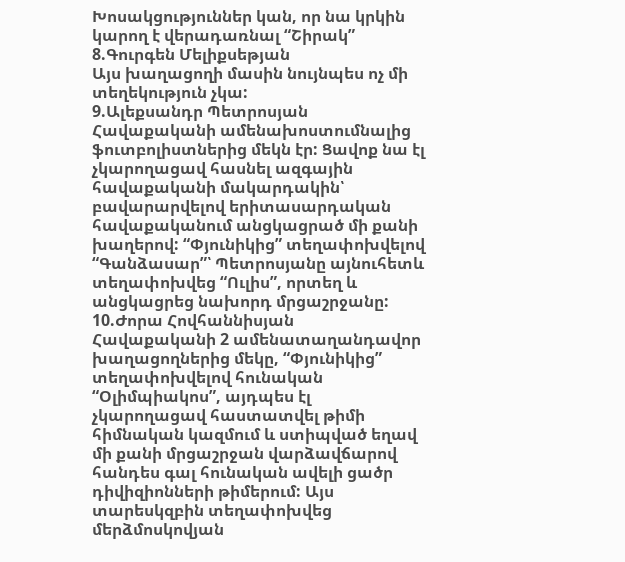Խոսակցություններ կան, որ նա կրկին կարող է վերադառնալ “Շիրակ”
8.Գուրգեն Մելիքսեթյան
Այս խաղացողի մասին նույնպես ոչ մի տեղեկություն չկա:
9.Ալեքսանդր Պետրոսյան
Հավաքականի ամենախոստումնալից ֆուտբոլիստներից մեկն էր: Ցավոք նա էլ չկարողացավ հասնել ազգային հավաքականի մակարդակին՝ բավարարվելով երիտասարդական հավաքականում անցկացրած մի քանի խաղերով: “Փյունիկից” տեղափոխվելով “Գանձասար”՝ Պետրոսյանը այնուհետև տեղափոխվեց “Ուլիս”, որտեղ և անցկացրեց նախորդ մրցաշրջանը:
10.Ժորա Հովհաննիսյան
Հավաքականի 2 ամենատաղանդավոր խաղացողներից մեկը, “Փյունիկից” տեղափոխվելով հունական “Օլիմպիակոս”, այդպես էլ չկարողացավ հաստատվել թիմի հիմնական կազմում և ստիպված եղավ մի քանի մրցաշրջան վարձավճարով հանդես գալ հունական ավելի ցածր դիվիզիոնների թիմերում: Այս տարեսկզբին տեղափոխվեց մերձմոսկովյան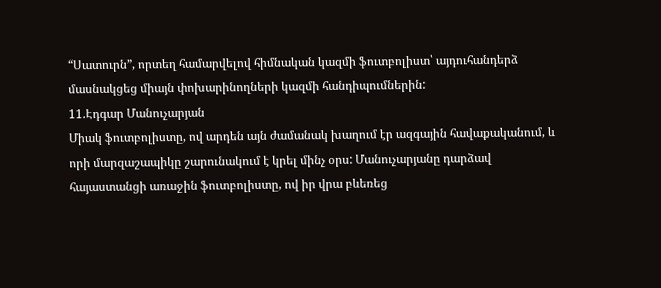“Սատուրն”, որտեղ համարվելով հիմնական կազմի ֆուտբոլիստ՝ այդուհանդերձ մասնակցեց միայն փոխարինողների կազմի հանդիպումներին:
11.Էդգար Մանուչարյան
Միակ ֆուտբոլիստը, ով արդեն այն ժամանակ խաղում էր ազգային հավաքականում, և որի մարզաշապիկը շարունակում է կրել մինչ օրս: Մանուչարյանը դարձավ հայաստանցի առաջին ֆուտբոլիստը, ով իր վրա բևեռեց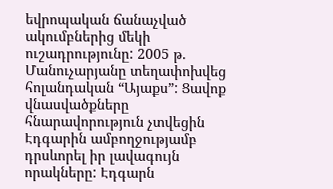եվրոպական ճանաչված ակումբներից մեկի ուշադրությունը: 2005 թ. Մանուչարյանը տեղափոխվեց հոլանդական “Այաքս”: Ցավոք վնասվածքները հնարավորություն չտվեցին Էդգարին ամբողջությամբ դրսևորել իր լավագույն որակները: Էդգարն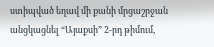ստիպված եղավ մի քանի մրցաշրջան անցկացնել “Այաքսի” 2-րդ թիմում,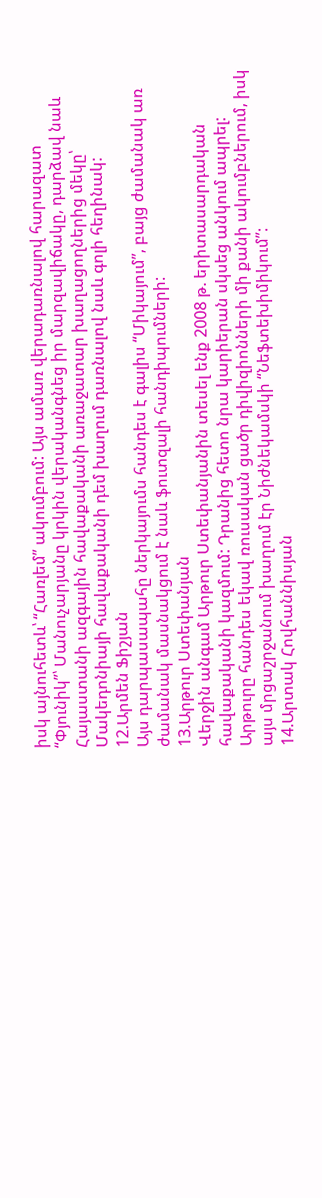իսկ այնուհետև՝ “Հառլեմ” ակումբում: Այս ամառ վերադառնալով հարազատ “Փյունիկ”՝ Մանուչարյանը կրկին վերականգնեց իր մարզավիճակը, դարձավ նաև Հայաստանի ազգային հավաքականի առաջատար խաղացողներից մեկը՝ Մակեդոնիայի հավաքականի դեմ խաղում դառնալով նաև գոլի հեղինակ:
12.Արմեն Ֆիշյան
Այս դարպասապահը ներկայումս հանդես է գալիս “Միկայում”, բայց ժամանակ առ ժամանակ մասնակցում է նաև ֆուտզալի հանդիպումների:
13.Արթուր Ստեփանյան
Վերջին անգամ Արթուր Ստեփանյանին տեսել ենք 2008 թ. երիտասարդական հավաքականի կազմում: Դրանից հետո նրա կարիերան սկսեց անկում ապրել: Արթուրը հանդես եկավ ռուսական ցածր դիվիզիոնների մի քանի ակումբներում, իսկ այս մրցաշրջանում խաղում էր Նիժնեկամսկի “Նեֆտեխիմիկում”:
14.Արտակ Հովհաննիսյան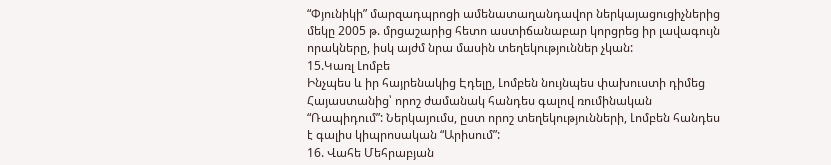“Փյունիկի” մարզադպրոցի ամենատաղանդավոր ներկայացուցիչներից մեկը 2005 թ. մրցաշարից հետո աստիճանաբար կորցրեց իր լավագույն որակները, իսկ այժմ նրա մասին տեղեկություններ չկան:
15.Կառլ Լոմբե
Ինչպես և իր հայրենակից Էդելը, Լոմբեն նույնպես փախուստի դիմեց Հայաստանից՝ որոշ ժամանակ հանդես գալով ռումինական “Ռապիդում”: Ներկայումս, ըստ որոշ տեղեկությունների, Լոմբեն հանդես է գալիս կիպրոսական “Արիսում”:
16. Վահե Մեհրաբյան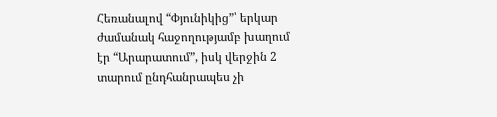Հեռանալով “Փյունիկից”՝ երկար ժամանակ հաջողությամբ խաղում էր “Արարատում”, իսկ վերջին 2 տարում ընդհանրապես չի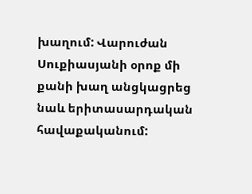խաղում: Վարուժան Սուքիասյանի օրոք մի քանի խաղ անցկացրեց նաև երիտասարդական հավաքականում: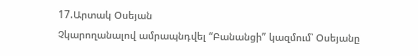17.Արտակ Օսեյան
Չկարողանալով ամրապնդվել “Բանանցի” կազմում՝ Օսեյանը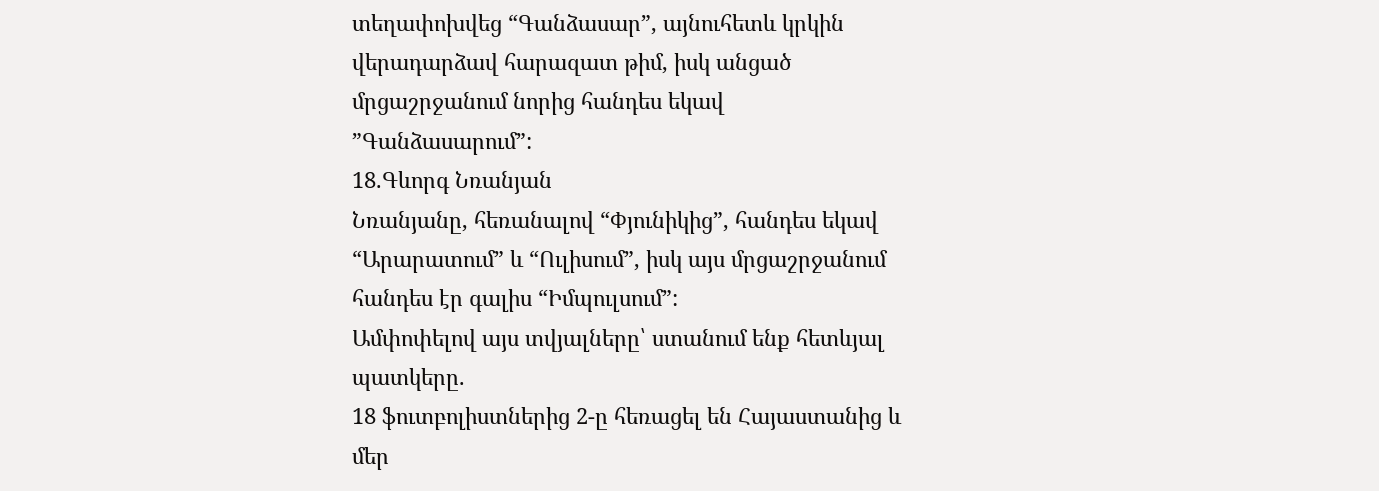տեղափոխվեց “Գանձասար”, այնուհետև կրկին վերադարձավ հարազատ թիմ, իսկ անցած մրցաշրջանում նորից հանդես եկավ ”Գանձասարում”:
18.Գևորգ Նռանյան
Նռանյանը, հեռանալով “Փյունիկից”, հանդես եկավ “Արարատում” և “Ուլիսում”, իսկ այս մրցաշրջանում հանդես էր գալիս “Իմպուլսում”:
Ամփոփելով այս տվյալները՝ ստանում ենք հետևյալ պատկերը.
18 ֆուտբոլիստներից 2-ը հեռացել են Հայաստանից և մեր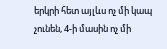երկրի հետ այլևս ոչ մի կապ չունեն, 4-ի մասին ոչ մի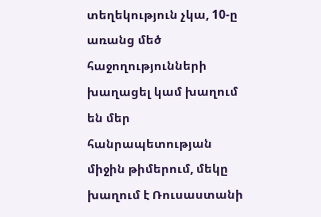տեղեկություն չկա, 10-ը առանց մեծ հաջողությունների խաղացել կամ խաղում են մեր հանրապետության միջին թիմերում, մեկը խաղում է Ռուսաստանի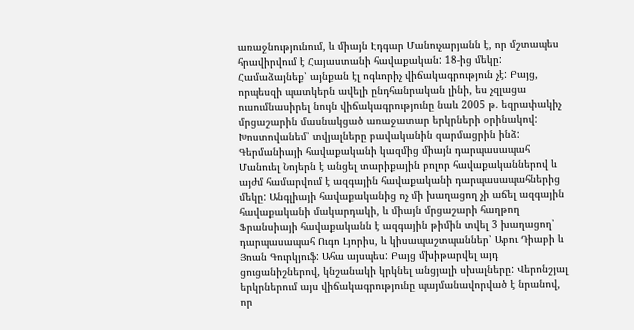առաջնությունում, և միայն Էդգար Մանուչարյանն է, որ մշտապես հրավիրվում է Հայաստանի հավաքական: 18-ից մեկը: Համաձայնեք՝ այնքան էլ ոգևորիչ վիճակագրություն չէ: Բայց, որպեսզի պատկերն ավելի ընդհանրական լինի, ես չզլացա ուսումնասիրել նույն վիճակագրությունը նաև 2005 թ. եզրափակիչ մրցաշարին մասնակցած առաջատար երկրների օրինակով: Խոստովանեմ՝ տվյալները բավականին զարմացրին ինձ:
Գերմանիայի հավաքականի կազմից միայն դարպասապահ Մանուել Նոյերն է անցել տարիքային բոլոր հավաքականներով և այժմ համարվում է ազգային հավաքականի դարպասապահներից մեկը: Անգլիայի հավաքականից ոչ մի խաղացող չի աճել ազգային հավաքականի մակարդակի, և միայն մրցաշարի հաղթող Ֆրանսիայի հավաքականն է ազգային թիմին տվել 3 խաղացող՝ դարպասապահ Ուգո Լյորիս, և կիսապաշտպաններ՝ Աբու Դիաբի և Յոան Գուրկյուֆ: Ահա այսպես: Բայց մխիթարվել այդ ցուցանիշներով, կնշանակի կրկնել անցյալի սխալները: Վերոնշյալ երկրներում այս վիճակագրությունը պայմանավորված է նրանով, որ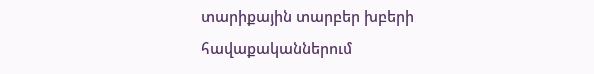տարիքային տարբեր խբերի հավաքականներում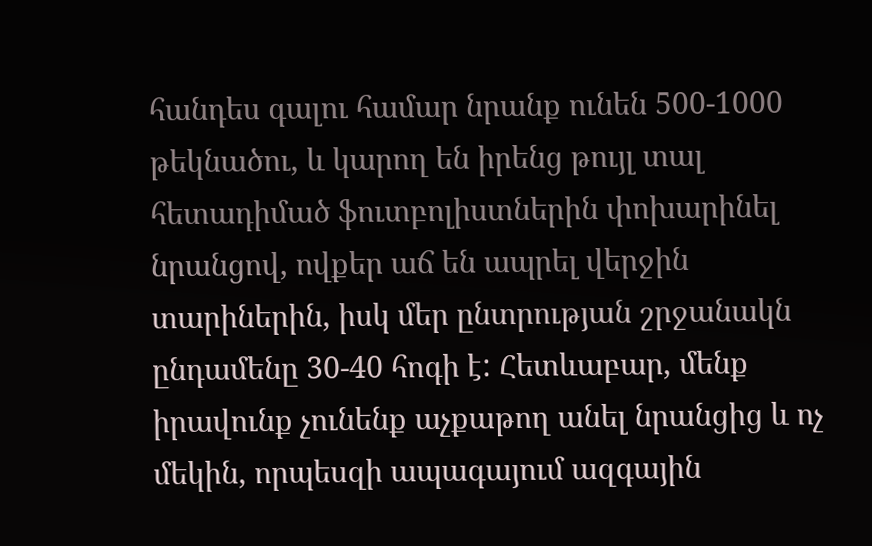հանդես գալու համար նրանք ունեն 500-1000 թեկնածու, և կարող են իրենց թույլ տալ հետադիմած ֆուտբոլիստներին փոխարինել նրանցով, ովքեր աճ են ապրել վերջին տարիներին, իսկ մեր ընտրության շրջանակն ընդամենը 30-40 հոգի է: Հետևաբար, մենք իրավունք չունենք աչքաթող անել նրանցից և ոչ մեկին, որպեսզի ապագայում ազգային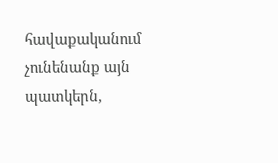հավաքականում չունենանք այն պատկերն,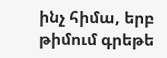ինչ հիմա, երբ թիմում գրեթե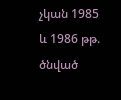չկան 1985 և 1986 թթ. ծնված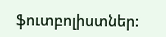ֆուտբոլիստներ: